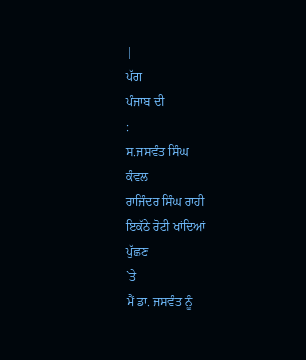|
ਪੱਗ
ਪੰਜਾਬ ਦੀ
:
ਸ.ਜਸਵੰਤ ਸਿੰਘ
ਕੰਵਲ
ਰਾਜਿੰਦਰ ਸਿੰਘ ਰਾਹੀ
ਇਕੱਠੇ ਰੋਟੀ ਖਾਂਦਿਆਂ
ਪੁੱਛਣ
`ਤੇ
ਮੈਂ ਡਾ. ਜਸਵੰਤ ਨੂੰ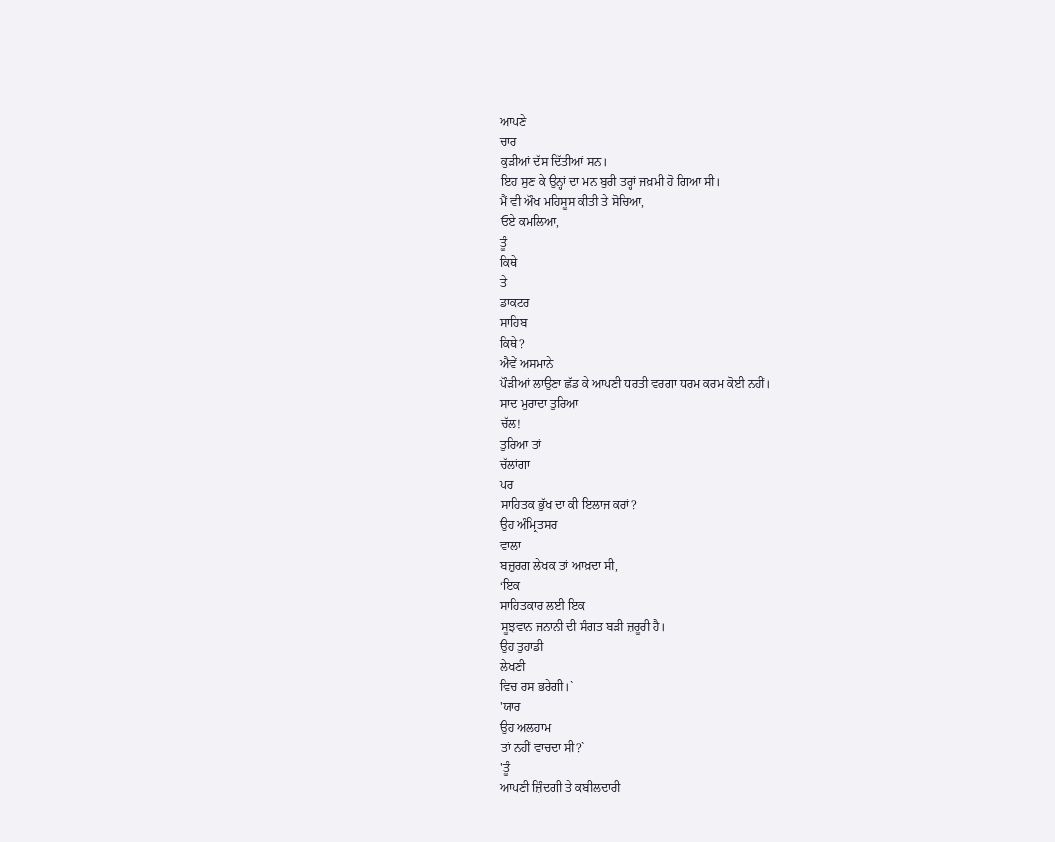ਆਪਣੇ
ਚਾਰ
ਕੁੜੀਆਂ ਦੱਸ ਦਿੱਤੀਆਂ ਸਨ।
ਇਹ ਸੁਣ ਕੇ ਉਨ੍ਹਾਂ ਦਾ ਮਨ ਬੁਰੀ ਤਰ੍ਹਾਂ ਜਖ਼ਮੀ ਹੋ ਗਿਆ ਸੀ।
ਮੈਂ ਵੀ ਔਖ ਮਹਿਸੂਸ ਕੀਤੀ ਤੇ ਸੋਚਿਆ,
ਓਏ ਕਮਲਿਆ,
ਤੂੰ
ਕਿਥੇ
ਤੇ
ਡਾਕਟਰ
ਸਾਹਿਬ
ਕਿਥੇ?
ਐਵੇਂ ਅਸਮਾਨੇ
ਪੌੜੀਆਂ ਲਾਉਣਾ ਛੱਡ ਕੇ ਆਪਣੀ ਧਰਤੀ ਵਰਗਾ ਧਰਮ ਕਰਮ ਕੋਈ ਨਹੀਂ।
ਸਾਦ ਮੁਰਾਦਾ ਤੁਰਿਆ
ਚੱਲ!
ਤੁਰਿਆ ਤਾਂ
ਚੱਲਾਂਗਾ
ਪਰ
ਸਾਹਿਤਕ ਭੁੱਖ ਦਾ ਕੀ ਇਲਾਜ ਕਰਾਂ?
ਉਹ ਅੰਮ੍ਰਿਤਸਰ
ਵਾਲਾ
ਬਜ਼ੁਰਗ ਲੇਖਕ ਤਾਂ ਆਖ਼ਦਾ ਸੀ,
‘ਇਕ
ਸਾਹਿਤਕਾਰ ਲਈ ਇਕ
ਸੂਝਵਾਨ ਜਨਾਨੀ ਦੀ ਸੰਗਤ ਬੜੀ ਜ਼ਰੂਰੀ ਹੈ।
ਉਹ ਤੁਹਾਡੀ
ਲੇਖਣੀ
ਵਿਚ ਰਸ ਭਰੇਗੀ।`
'ਯਾਰ
ਉਹ ਅਲਹਾਮ
ਤਾਂ ਨਹੀਂ ਵਾਚਦਾ ਸੀ?`
'ਤੂੰ
ਆਪਣੀ ਜ਼ਿੰਦਗੀ ਤੇ ਕਬੀਲਦਾਰੀ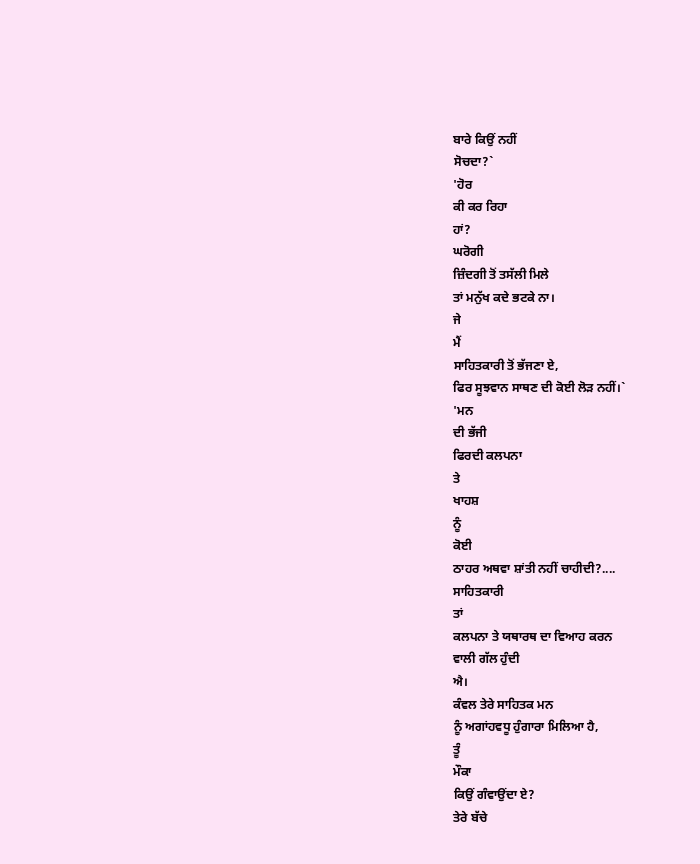ਬਾਰੇ ਕਿਉਂ ਨਹੀਂ
ਸੋਚਦਾ?`
'ਹੋਰ
ਕੀ ਕਰ ਰਿਹਾ
ਹਾਂ?
ਘਰੋਗੀ
ਜ਼ਿੰਦਗੀ ਤੋਂ ਤਸੱਲੀ ਮਿਲੇ
ਤਾਂ ਮਨੁੱਖ ਕਦੇ ਭਟਕੇ ਨਾ।
ਜੇ
ਮੈਂ
ਸਾਹਿਤਕਾਰੀ ਤੋਂ ਭੱਜਣਾ ਏ,
ਫਿਰ ਸੂਝਵਾਨ ਸਾਥਣ ਦੀ ਕੋਈ ਲੋੜ ਨਹੀਂ।`
'ਮਨ
ਦੀ ਭੱਜੀ
ਫਿਰਦੀ ਕਲਪਨਾ
ਤੇ
ਖਾਹਸ਼
ਨੂੰ
ਕੋਈ
ਠਾਹਰ ਅਥਵਾ ਸ਼ਾਂਤੀ ਨਹੀਂ ਚਾਹੀਦੀ?....
ਸਾਹਿਤਕਾਰੀ
ਤਾਂ
ਕਲਪਨਾ ਤੇ ਯਥਾਰਥ ਦਾ ਵਿਆਹ ਕਰਨ
ਵਾਲੀ ਗੱਲ ਹੁੰਦੀ
ਐ।
ਕੰਵਲ ਤੇਰੇ ਸਾਹਿਤਕ ਮਨ
ਨੂੰ ਅਗਾਂਹਵਧੂ ਹੁੰਗਾਰਾ ਮਿਲਿਆ ਹੈ,
ਤੂੰ
ਮੌਕਾ
ਕਿਉਂ ਗੰਵਾਉਂਦਾ ਏ?
ਤੇਰੇ ਬੱਚੇ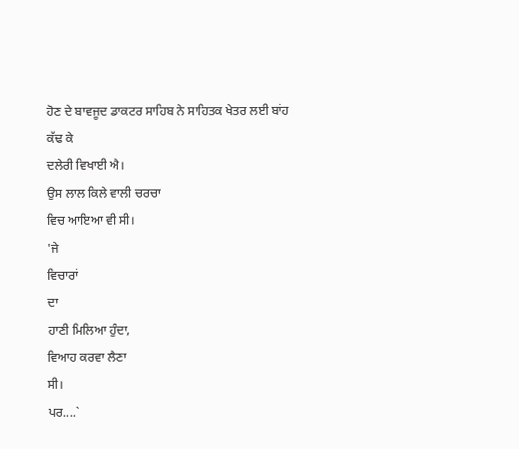ਹੋਣ ਦੇ ਬਾਵਜੂਦ ਡਾਕਟਰ ਸਾਹਿਬ ਨੇ ਸਾਹਿਤਕ ਖੇਤਰ ਲਈ ਬਾਂਹ
ਕੱਢ ਕੇ
ਦਲੇਰੀ ਵਿਖਾਈ ਐ।
ਉਸ ਲਾਲ ਕਿਲੇ ਵਾਲੀ ਚਰਚਾ
ਵਿਚ ਆਇਆ ਵੀ ਸੀ।
'ਜੇ
ਵਿਚਾਰਾਂ
ਦਾ
ਹਾਣੀ ਮਿਲਿਆ ਹੁੰਦਾ,
ਵਿਆਹ ਕਰਵਾ ਲੈਣਾ
ਸੀ।
ਪਰ....`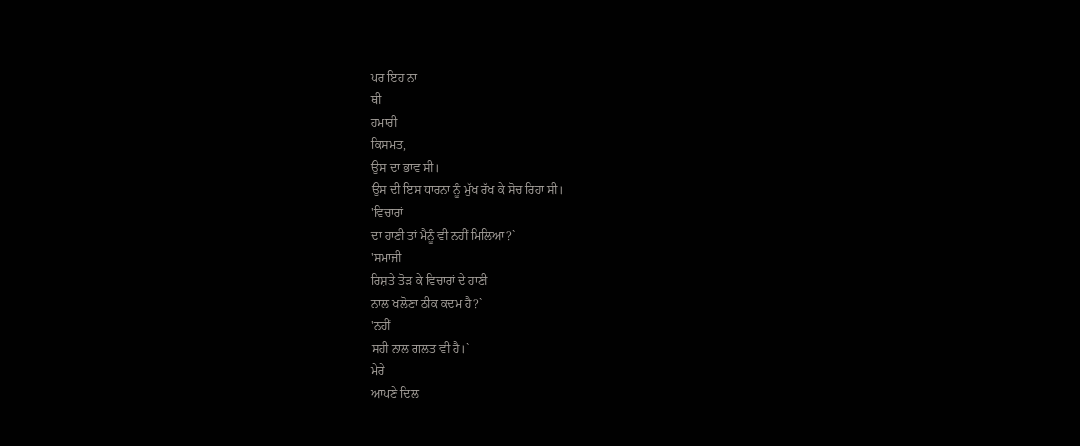ਪਰ ਇਹ ਨਾ
ਥੀ
ਹਮਾਰੀ
ਕਿਸਮਤ,
ਉਸ ਦਾ ਭਾਵ ਸੀ।
ਉਸ ਦੀ ਇਸ ਧਾਰਨਾ ਨੂੰ ਮੁੱਖ ਰੱਖ ਕੇ ਸੋਚ ਰਿਹਾ ਸੀ।
'ਵਿਚਾਰਾਂ
ਦਾ ਹਾਣੀ ਤਾਂ ਮੈਨੂੰ ਵੀ ਨਹੀਂ ਮਿਲਿਆ?`
'ਸਮਾਜੀ
ਰਿਸ਼ਤੇ ਤੋੜ ਕੇ ਵਿਚਾਰਾਂ ਦੇ ਹਾਣੀ
ਨਾਲ ਖਲੋਣਾ ਠੀਕ ਕਦਮ ਹੈ?`
'ਨਹੀਂ
ਸਹੀ ਨਾਲ ਗਲਤ ਵੀ ਹੈ।`
ਮੇਰੇ
ਆਪਣੇ ਦਿਲ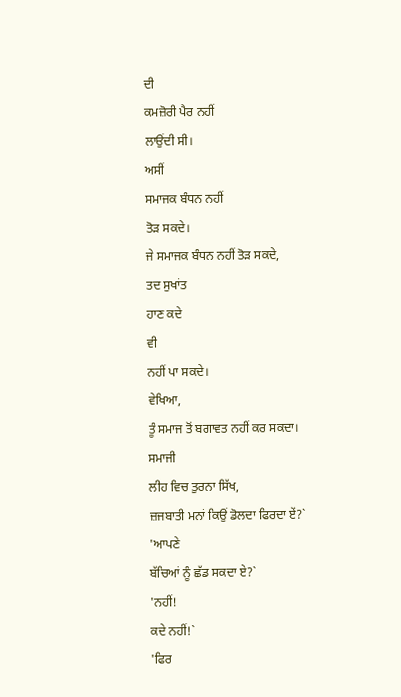ਦੀ
ਕਮਜ਼ੋਰੀ ਪੈਰ ਨਹੀਂ
ਲਾਉਂਦੀ ਸੀ।
ਅਸੀਂ
ਸਮਾਜਕ ਬੰਧਨ ਨਹੀਂ
ਤੋੜ ਸਕਦੇ।
ਜੇ ਸਮਾਜਕ ਬੰਧਨ ਨਹੀਂ ਤੋੜ ਸਕਦੇ,
ਤਦ ਸੁਖਾਂਤ
ਹਾਣ ਕਦੇ
ਵੀ
ਨਹੀਂ ਪਾ ਸਕਦੇ।
ਵੇਖਿਆ,
ਤੂੰ ਸਮਾਜ ਤੋਂ ਬਗਾਵਤ ਨਹੀਂ ਕਰ ਸਕਦਾ।
ਸਮਾਜੀ
ਲੀਹ ਵਿਚ ਤੁਰਨਾ ਸਿੱਖ,
ਜ਼ਜਬਾਤੀ ਮਨਾਂ ਕਿਉਂ ਡੋਲਦਾ ਫਿਰਦਾ ਏਂ?`
'ਆਪਣੇ
ਬੱਚਿਆਂ ਨੂੰ ਛੱਡ ਸਕਦਾ ਏ?`
'ਨਹੀਂ!
ਕਦੇ ਨਹੀਂ!`
'ਫਿਰ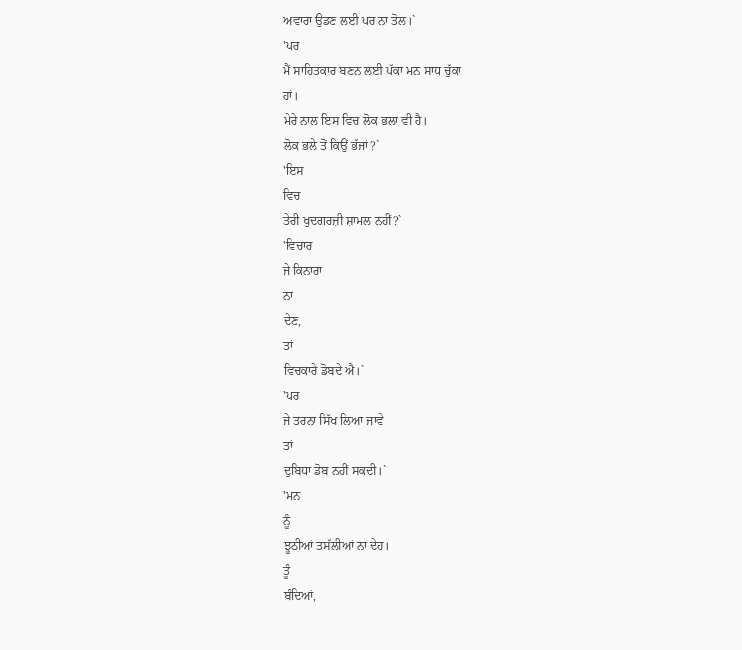ਅਵਾਰਾ ਉਡਣ ਲਈ ਪਰ ਨਾ ਤੋਲ।`
'ਪਰ
ਮੈਂ ਸਾਹਿਤਕਾਰ ਬਣਨ ਲਈ ਪੱਕਾ ਮਨ ਸਾਧ ਚੁੱਕਾ
ਹਾਂ।
ਮੇਰੇ ਨਾਲ ਇਸ ਵਿਚ ਲੋਕ ਭਲਾ ਵੀ ਹੈ।
ਲੋਕ ਭਲੇ ਤੋਂ ਕਿਉਂ ਭੱਜਾਂ?`
'ਇਸ
ਵਿਚ
ਤੇਰੀ ਖੁਦਗਰਜ਼ੀ ਸ਼ਾਮਲ ਨਹੀਂ?`
'ਵਿਚਾਰ
ਜੇ ਕਿਨਾਰਾ
ਨਾ
ਦੇਣ,
ਤਾਂ
ਵਿਚਕਾਰੇ ਡੋਬਦੇ ਐ।`
'ਪਰ
ਜੇ ਤਰਨਾ ਸਿੱਖ ਲਿਆ ਜਾਵੇ
ਤਾਂ
ਦੁਬਿਧਾ ਡੋਬ ਨਹੀਂ ਸਕਦੀ।`
'ਮਨ
ਨੂੰ
ਝੂਠੀਆਂ ਤਸੱਲੀਆਂ ਨਾ ਦੇਹ।
ਤੂੰ
ਬੰਦਿਆਂ,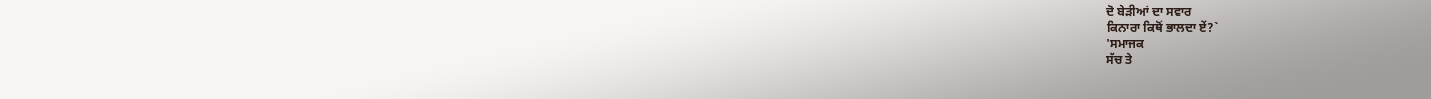ਦੋ ਬੇੜੀਆਂ ਦਾ ਸਵਾਰ
ਕਿਨਾਰਾ ਕਿਥੋਂ ਭਾਲਦਾ ਏਂ?`
'ਸਮਾਜਕ
ਸੱਚ ਤੇ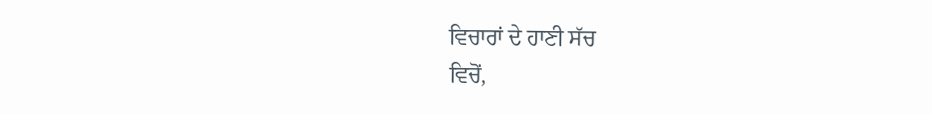ਵਿਚਾਰਾਂ ਦੇ ਹਾਣੀ ਸੱਚ
ਵਿਚੋਂ,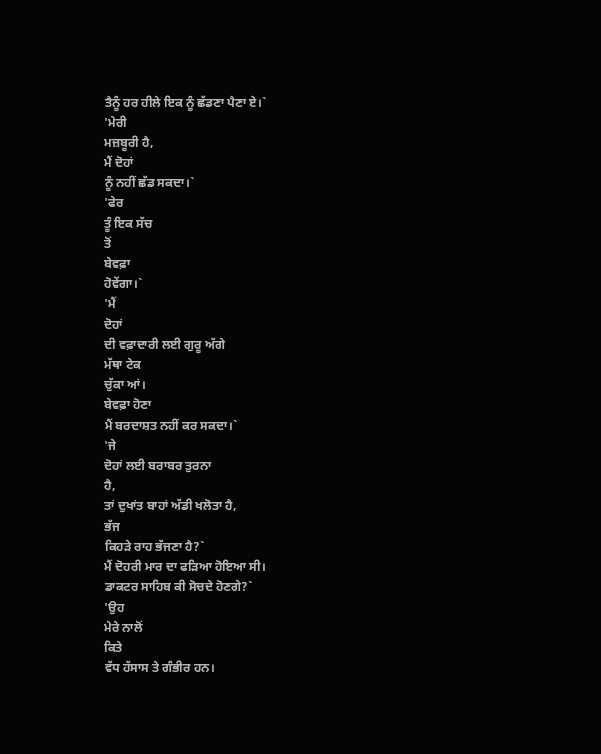ਤੈਨੂੰ ਹਰ ਹੀਲੇ ਇਕ ਨੂੰ ਛੱਡਣਾ ਪੈਣਾ ਏ।`
'ਮੇਰੀ
ਮਜ਼ਬੂਰੀ ਹੈ,
ਮੈਂ ਦੋਹਾਂ
ਨੂੰ ਨਹੀਂ ਛੱਡ ਸਕਦਾ।`
'ਫੇਰ
ਤੂੰ ਇਕ ਸੱਚ
ਤੋਂ
ਬੇਵਫ਼ਾ
ਹੋਵੇਂਗਾ।`
'ਮੈਂ
ਦੋਹਾਂ
ਦੀ ਵਫ਼ਾਦਾਰੀ ਲਈ ਗੁਰੂ ਅੱਗੇ
ਮੱਥਾ ਟੇਕ
ਚੁੱਕਾ ਆਂ।
ਬੇਵਫ਼ਾ ਹੋਣਾ
ਮੈਂ ਬਰਦਾਸ਼ਤ ਨਹੀਂ ਕਰ ਸਕਦਾ।`
'ਜੇ
ਦੋਹਾਂ ਲਈ ਬਰਾਬਰ ਤੁਰਨਾ
ਹੈ,
ਤਾਂ ਦੁਖਾਂਤ ਬਾਹਾਂ ਅੱਡੀ ਖਲੋਤਾ ਹੈ,
ਭੱਜ
ਕਿਹੜੇ ਰਾਹ ਭੱਜਣਾ ਹੈ?`
ਮੈਂ ਦੋਹਰੀ ਮਾਰ ਦਾ ਫੜਿਆ ਹੋਇਆ ਸੀ।
ਡਾਕਟਰ ਸਾਹਿਬ ਕੀ ਸੋਚਦੇ ਹੋਣਗੇ?`
'ਉਹ
ਮੇਰੇ ਨਾਲੋਂ
ਕਿਤੇ
ਵੱਧ ਹੱਸਾਸ ਤੇ ਗੰਭੀਰ ਹਨ।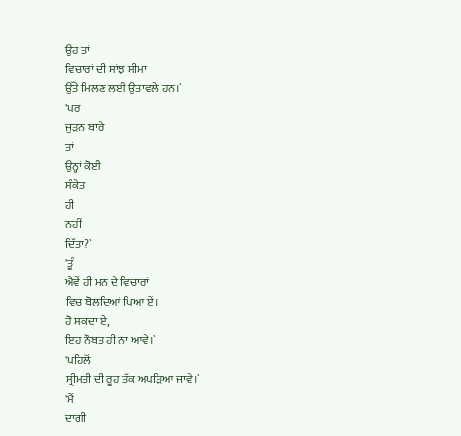ਉਹ ਤਾਂ
ਵਿਚਾਰਾਂ ਦੀ ਸਾਂਝ ਸੀਮਾ
ਉੱਤੇ ਮਿਲਣ ਲਈ ਉਤਾਵਲੇ ਹਨ।`
'ਪਰ
ਜੁੜਨ ਬਾਰੇ
ਤਾਂ
ਉਨ੍ਹਾਂ ਕੋਈ
ਸੰਕੇਤ
ਹੀ
ਨਹੀਂ
ਦਿੱਤਾ?`
'ਤੂੰ
ਐਵੇਂ ਹੀ ਮਨ ਦੇ ਵਿਚਾਰਾਂ
ਵਿਚ ਬੋਲਦਿਆਂ ਪਿਆ ਏਂ।
ਹੋ ਸਕਦਾ ਏ,
ਇਹ ਨੌਬਤ ਹੀ ਨਾ ਆਵੇ।`
'ਪਹਿਲੋਂ
ਸ੍ਰੀਮਤੀ ਦੀ ਰੂਹ ਤੱਕ ਅਪੜਿਆ ਜਾਵੇ।`
'ਮੈਂ
ਦਾਗੀ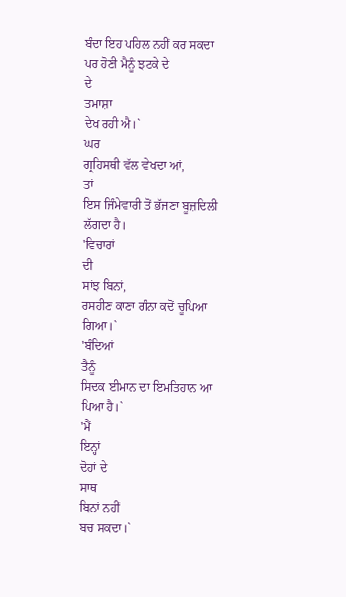ਬੰਦਾ ਇਹ ਪਹਿਲ ਨਹੀਂ ਕਰ ਸਕਦਾ ਪਰ ਹੋਣੀ ਮੈਨੂੰ ਝਟਕੇ ਦੇ
ਦੇ
ਤਮਾਸ਼ਾ
ਦੇਖ ਰਹੀ ਐ।`
ਘਰ
ਗ੍ਰਹਿਸਥੀ ਵੱਲ ਵੇਖਦਾ ਆਂ,
ਤਾਂ
ਇਸ ਜਿੰਮੇਵਾਰੀ ਤੋਂ ਭੱਜਣਾ ਬੂਜ਼ਦਿਲੀ ਲੱਗਦਾ ਹੈ।
'ਵਿਚਾਰਾਂ
ਦੀ
ਸਾਂਝ ਬਿਨਾਂ,
ਰਸਹੀਣ ਕਾਣਾ ਗੰਨਾ ਕਦੋਂ ਚੂਪਿਆ ਗਿਆ।`
'ਬੰਦਿਆਂ
ਤੈਨੂੰ
ਸਿਦਕ ਈਮਾਨ ਦਾ ਇਮਤਿਹਾਨ ਆ ਪਿਆ ਹੈ।`
'ਮੈਂ
ਇਨ੍ਹਾਂ
ਦੋਹਾਂ ਦੇ
ਸਾਥ
ਬਿਨਾਂ ਨਹੀਂ
ਬਚ ਸਕਦਾ।`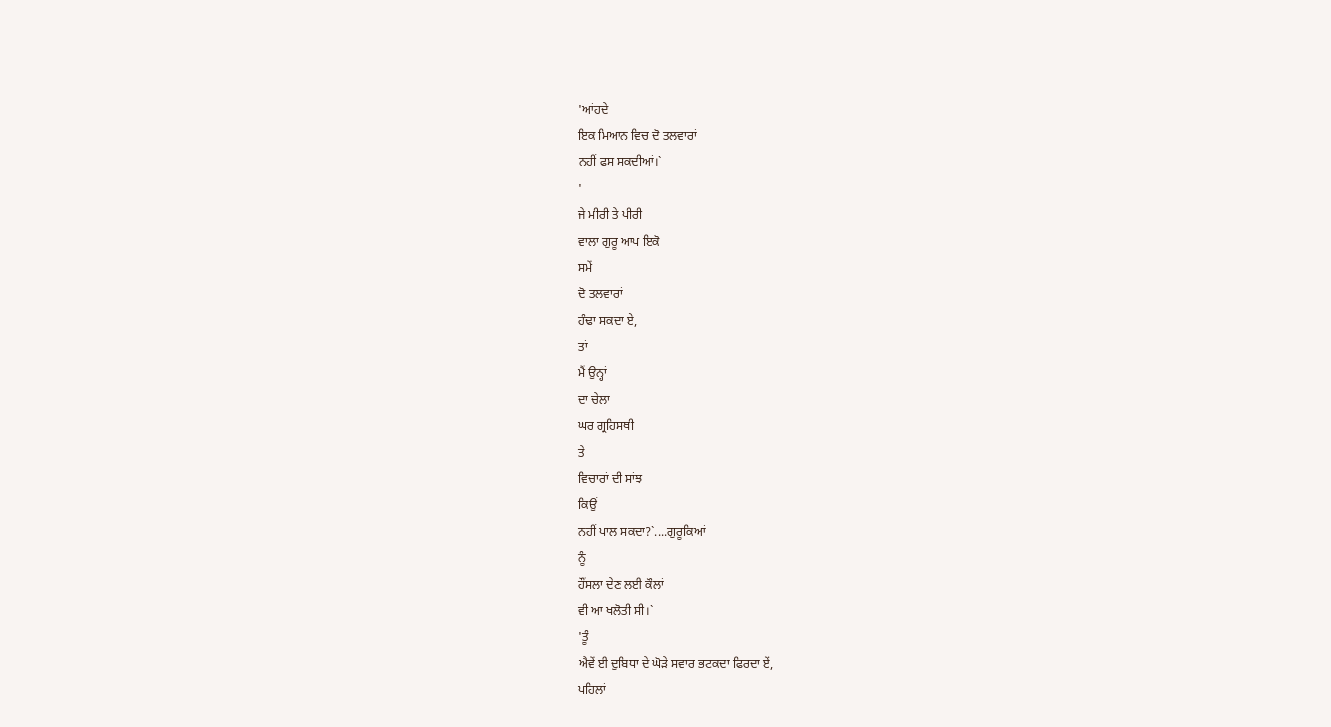'ਆਂਹਦੇ
ਇਕ ਮਿਆਨ ਵਿਚ ਦੋ ਤਲਵਾਰਾਂ
ਨਹੀਂ ਫਸ ਸਕਦੀਆਂ।`
'
ਜੇ ਮੀਰੀ ਤੇ ਪੀਰੀ
ਵਾਲਾ ਗੁਰੂ ਆਪ ਇਕੋ
ਸਮੇਂ
ਦੋ ਤਲਵਾਰਾਂ
ਹੰਢਾ ਸਕਦਾ ਏ,
ਤਾਂ
ਮੈਂ ਉਨ੍ਹਾਂ
ਦਾ ਚੇਲਾ
ਘਰ ਗ੍ਰਹਿਸਥੀ
ਤੇ
ਵਿਚਾਰਾਂ ਦੀ ਸਾਂਝ
ਕਿਉਂ
ਨਹੀਂ ਪਾਲ ਸਕਦਾ?`....ਗੁਰੂਕਿਆਂ
ਨੂੰ
ਹੌਂਸਲਾ ਦੇਣ ਲਈ ਕੌਲਾਂ
ਵੀ ਆ ਖਲੋਤੀ ਸੀ।`
'ਤੂੰ
ਐਵੇਂ ਈ ਦੁਬਿਧਾ ਦੇ ਘੋੜੇ ਸਵਾਰ ਭਟਕਦਾ ਫਿਰਦਾ ਏਂ,
ਪਹਿਲਾਂ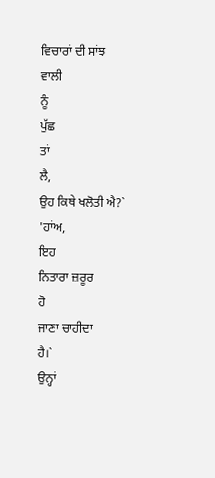ਵਿਚਾਰਾਂ ਦੀ ਸਾਂਝ
ਵਾਲੀ
ਨੂੰ
ਪੁੱਛ
ਤਾਂ
ਲੈ,
ਉਹ ਕਿਥੇ ਖਲੋਤੀ ਐ?`
'ਹਾਂਅ,
ਇਹ
ਨਿਤਾਰਾ ਜ਼ਰੂਰ
ਹੋ
ਜਾਣਾ ਚਾਹੀਦਾ
ਹੈ।`
ਉਨ੍ਹਾਂ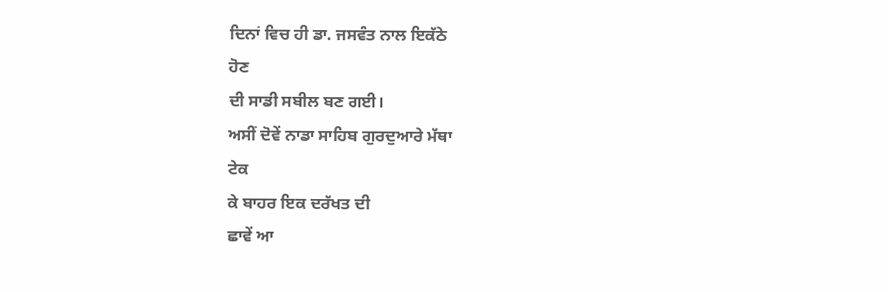ਦਿਨਾਂ ਵਿਚ ਹੀ ਡਾ. ਜਸਵੰਤ ਨਾਲ ਇਕੱਠੇ
ਹੋਣ
ਦੀ ਸਾਡੀ ਸਬੀਲ ਬਣ ਗਈ।
ਅਸੀਂ ਦੋਵੇਂ ਨਾਡਾ ਸਾਹਿਬ ਗੁਰਦੁਆਰੇ ਮੱਥਾ
ਟੇਕ
ਕੇ ਬਾਹਰ ਇਕ ਦਰੱਖਤ ਦੀ
ਛਾਵੇਂ ਆ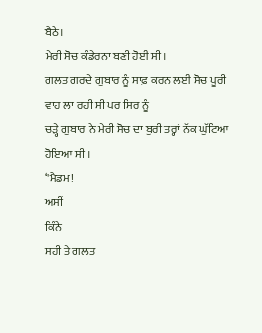ਬੈਠੇ।
ਮੇਰੀ ਸੋਚ ਕੰਡੇਰਨਾ ਬਣੀ ਹੋਈ ਸੀ।
ਗਲਤ ਗਰਦੇ ਗੁਬਾਰ ਨੂੰ ਸਾਫ਼ ਕਰਨ ਲਈ ਸੋਚ ਪੂਰੀ ਵਾਹ ਲਾ ਰਹੀ ਸੀ ਪਰ ਸਿਰ ਨੂੰ
ਚੜ੍ਹੇ ਗੁਬਾਰ ਨੇ ਮੇਰੀ ਸੋਚ ਦਾ ਬੁਰੀ ਤਰ੍ਹਾਂ ਨੱਕ ਘੁੱਟਿਆ ਹੋਇਆ ਸੀ।
‘'ਮੈਡਮ!
ਅਸੀਂ
ਕਿੰਨੇ
ਸਹੀ ਤੇ ਗਲਤ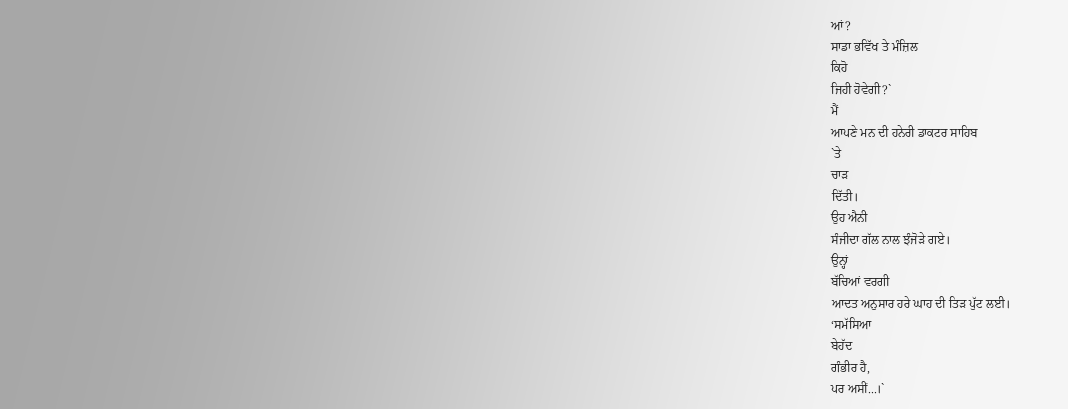ਆਂ?
ਸਾਡਾ ਭਵਿੱਖ ਤੇ ਮੰਜ਼ਿਲ
ਕਿਹੋ
ਜਿਹੀ ਹੋਵੇਗੀ?`
ਮੈਂ
ਆਪਣੇ ਮਨ ਦੀ ਹਨੇਰੀ ਡਾਕਟਰ ਸਾਹਿਬ
`ਤੇ
ਚਾੜ
ਦਿੱਤੀ।
ਉਹ ਐਨੀ
ਸੰਜੀਦਾ ਗੱਲ ਨਾਲ ਝੰਜੋੜੇ ਗਏ।
ਉਨ੍ਹਾਂ
ਬੱਚਿਆਂ ਵਰਗੀ
ਆਦਤ ਅਨੁਸਾਰ ਹਰੇ ਘਾਹ ਦੀ ਤਿੜ ਪੁੱਟ ਲਈ।
‘ਸਮੱਸਿਆ
ਬੇਹੱਦ
ਗੰਭੀਰ ਹੈ,
ਪਰ ਅਸੀਂ...।`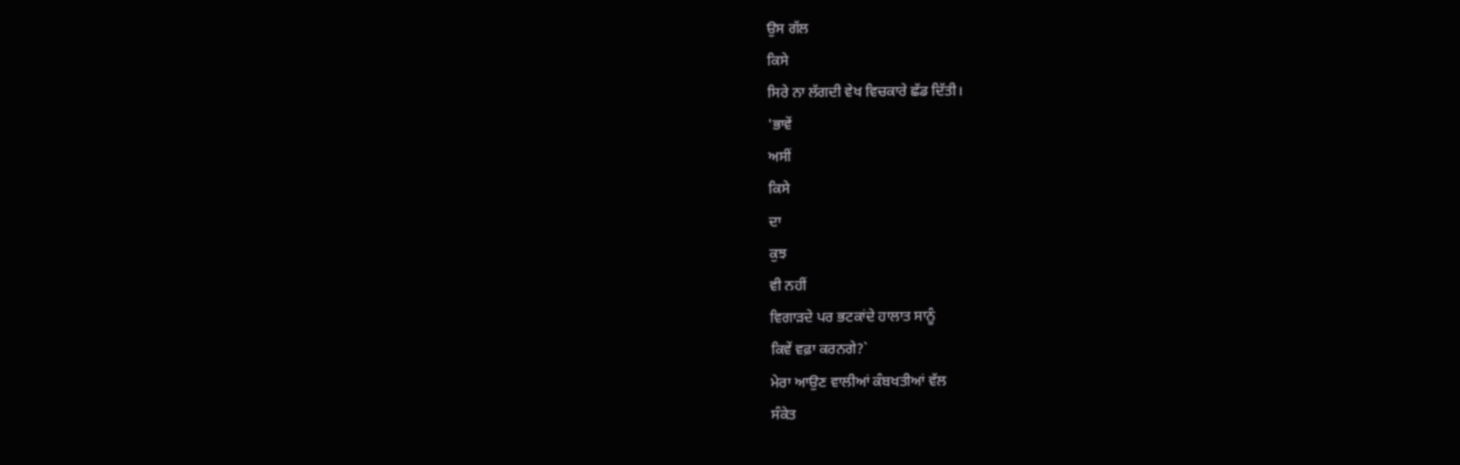ਉਸ ਗੱਲ
ਕਿਸੇ
ਸਿਰੇ ਨਾ ਲੱਗਦੀ ਵੇਖ ਵਿਚਕਾਰੇ ਛੱਡ ਦਿੱਤੀ।
'ਭਾਵੇਂ
ਅਸੀਂ
ਕਿਸੇ
ਦਾ
ਕੁਝ
ਵੀ ਨਹੀਂ
ਵਿਗਾੜਦੇ ਪਰ ਭਟਕਾਂਦੇ ਹਾਲਾਤ ਸਾਨੂੰ
ਕਿਵੇਂ ਵਫ਼ਾ ਕਰਨਗੇ?`
ਮੇਰਾ ਆਉਣ ਵਾਲੀਆਂ ਕੰਬਖਤੀਆਂ ਵੱਲ
ਸੰਕੇਤ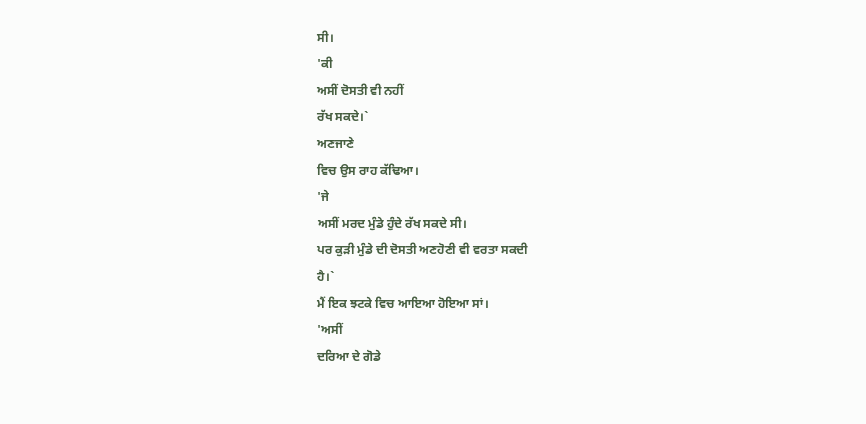ਸੀ।
'ਕੀ
ਅਸੀਂ ਦੋਸਤੀ ਵੀ ਨਹੀਂ
ਰੱਖ ਸਕਦੇ।`
ਅਣਜਾਣੇ
ਵਿਚ ਉਸ ਰਾਹ ਕੱਢਿਆ।
'ਜੇ
ਅਸੀਂ ਮਰਦ ਮੁੰਡੇ ਹੁੰਦੇ ਰੱਖ ਸਕਦੇ ਸੀ।
ਪਰ ਕੁੜੀ ਮੁੰਡੇ ਦੀ ਦੋਸਤੀ ਅਣਹੋਣੀ ਵੀ ਵਰਤਾ ਸਕਦੀ
ਹੈ।`
ਮੈਂ ਇਕ ਝਟਕੇ ਵਿਚ ਆਇਆ ਹੋਇਆ ਸਾਂ।
'ਅਸੀਂ
ਦਰਿਆ ਦੇ ਗੋਡੇ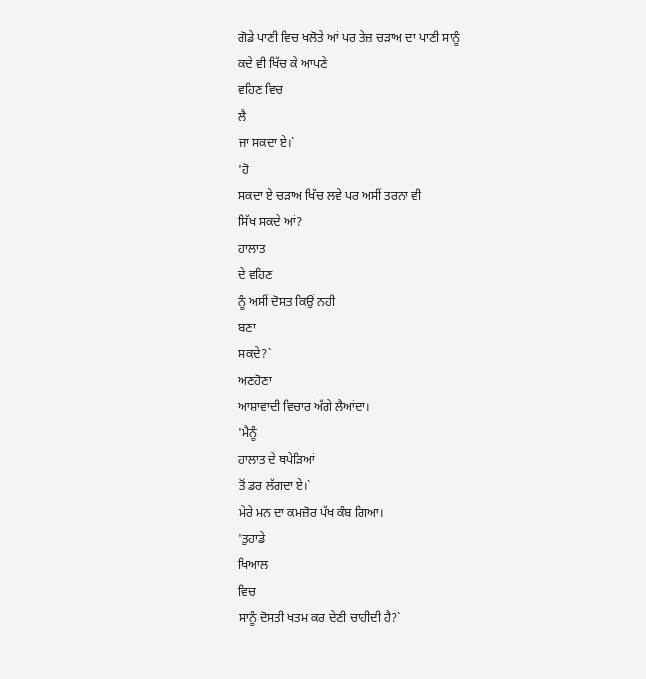ਗੋਡੇ ਪਾਣੀ ਵਿਚ ਖਲੋਤੇ ਆਂ ਪਰ ਤੇਜ਼ ਚੜਾਅ ਦਾ ਪਾਣੀ ਸਾਨੂੰ
ਕਦੇ ਵੀ ਖਿੱਚ ਕੇ ਆਪਣੇ
ਵਹਿਣ ਵਿਚ
ਲੈ
ਜਾ ਸਕਦਾ ਏ।`
'ਹੋ
ਸਕਦਾ ਏ ਚੜਾਅ ਖਿੱਚ ਲਵੇ ਪਰ ਅਸੀਂ ਤਰਨਾ ਵੀ
ਸਿੱਖ ਸਕਦੇ ਆਂ?
ਹਾਲਾਤ
ਦੇ ਵਹਿਣ
ਨੂੰ ਅਸੀਂ ਦੋਸਤ ਕਿਉਂ ਨਹੀ
ਬਣਾ
ਸਕਦੇ?`
ਅਣਹੋਣਾ
ਆਸ਼ਾਵਾਦੀ ਵਿਚਾਰ ਅੱਗੇ ਲੈਆਂਦਾ।
'ਮੈਨੂੰ
ਹਾਲਾਤ ਦੇ ਥਪੇੜਿਆਂ
ਤੋਂ ਡਰ ਲੱਗਦਾ ਏ।`
ਮੇਰੇ ਮਨ ਦਾ ਕਮਜ਼ੋਰ ਪੱਖ ਕੰਬ ਗਿਆ।
'ਤੁਹਾਡੇ
ਖਿਆਲ
ਵਿਚ
ਸਾਨੂੰ ਦੋਸਤੀ ਖਤਮ ਕਰ ਦੇਣੀ ਚਾਹੀਦੀ ਹੈ?`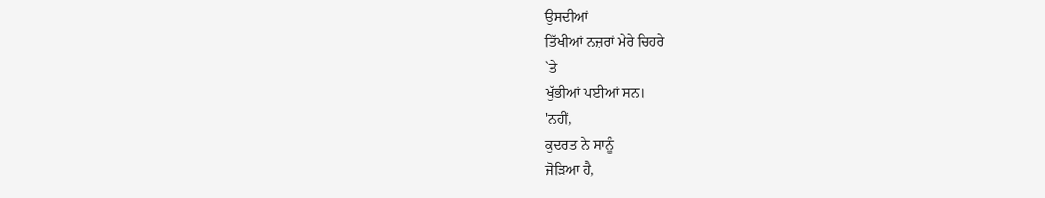ਉਸਦੀਆਂ
ਤਿੱਖੀਆਂ ਨਜ਼ਰਾਂ ਮੇਰੇ ਚਿਹਰੇ
`ਤੇ
ਖੁੱਭੀਆਂ ਪਈਆਂ ਸਨ।
'ਨਹੀਂ,
ਕੁਦਰਤ ਨੇ ਸਾਨੂੰ
ਜੋੜਿਆ ਹੈ,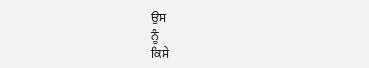ਉਸ
ਨੂੰ
ਕਿਸੇ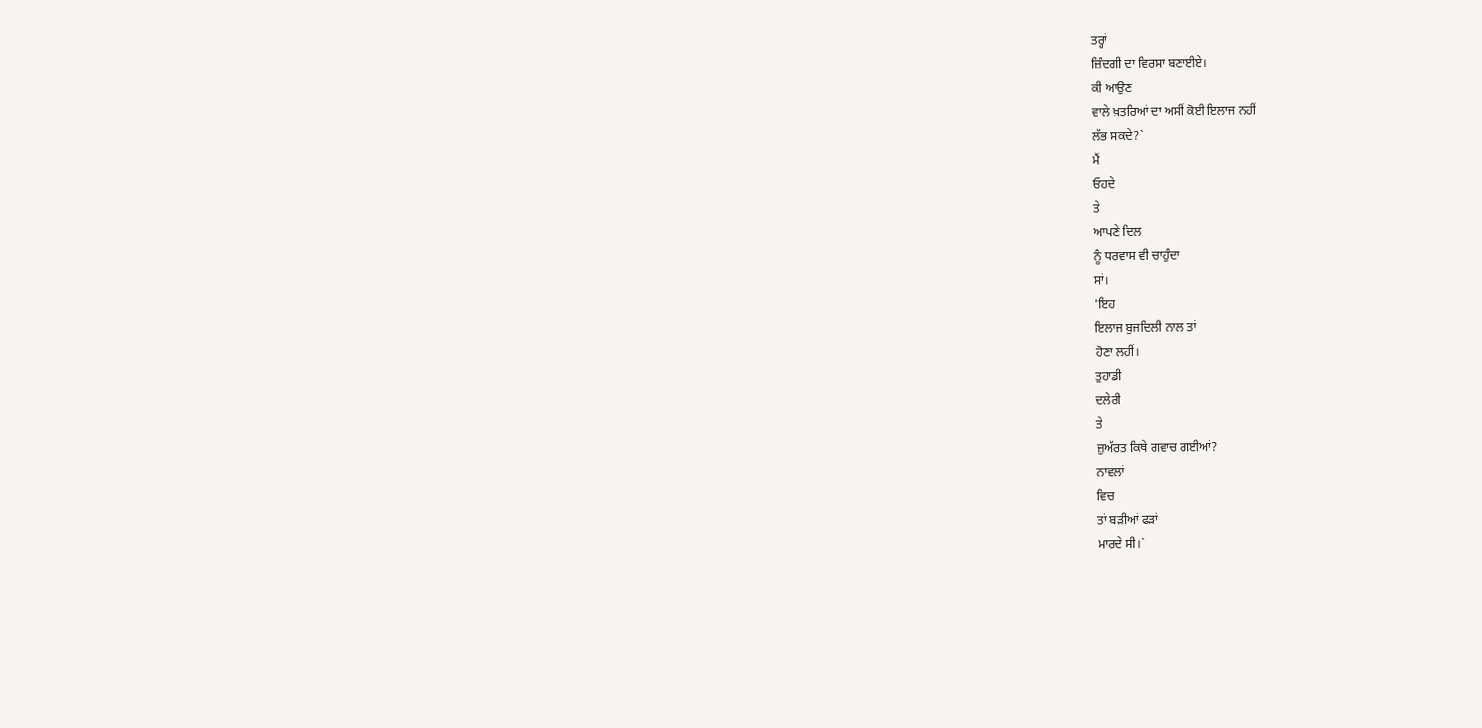ਤਰ੍ਹਾਂ
ਜ਼ਿੰਦਗੀ ਦਾ ਵਿਰਸਾ ਬਣਾਈਏ।
ਕੀ ਆਉਣ
ਵਾਲੇ ਖ਼ਤਰਿਆਂ ਦਾ ਅਸੀਂ ਕੋਈ ਇਲਾਜ ਨਹੀਂ
ਲੱਭ ਸਕਦੇ?`
ਮੈਂ
ਓਹਦੇ
ਤੇ
ਆਪਣੇ ਦਿਲ
ਨੂੰ ਧਰਵਾਸ ਵੀ ਚਾਹੁੰਦਾ
ਸਾਂ।
'ਇਹ
ਇਲਾਜ ਬੁਜਦਿਲੀ ਨਾਲ ਤਾਂ
ਹੋਣਾ ਲਹੀਂ।
ਤੁਹਾਡੀ
ਦਲੇਰੀ
ਤੇ
ਜ਼ੁਅੱਰਤ ਕਿਥੇ ਗਵਾਚ ਗਈਆਂ?
ਨਾਵਲਾਂ
ਵਿਚ
ਤਾਂ ਬੜੀਆਂ ਫੜਾਂ
ਮਾਰਦੇ ਸੀ।`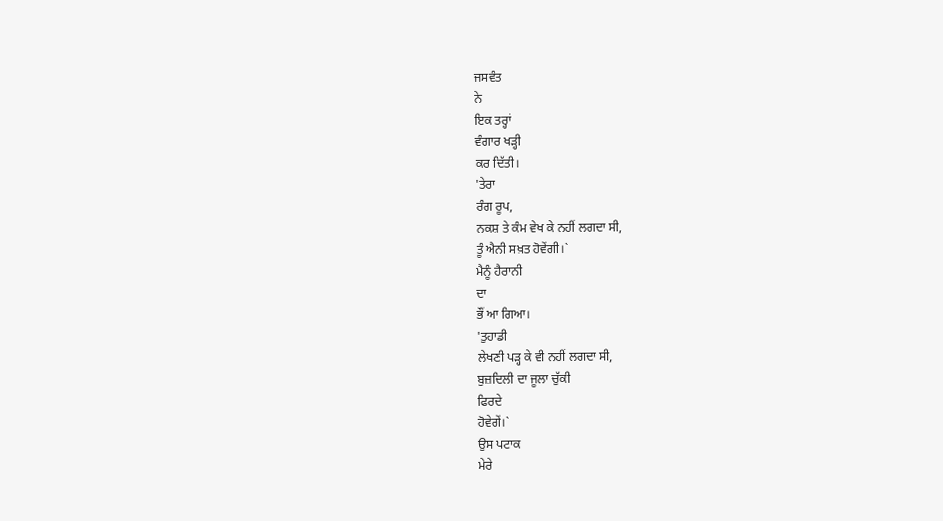ਜਸਵੰਤ
ਨੇ
ਇਕ ਤਰ੍ਹਾਂ
ਵੰਗਾਰ ਖੜ੍ਹੀ
ਕਰ ਦਿੱਤੀ।
'ਤੇਰਾ
ਰੰਗ ਰੂਪ,
ਨਕਸ਼ ਤੇ ਕੰਮ ਵੇਖ ਕੇ ਨਹੀਂ ਲਗਦਾ ਸੀ,
ਤੂੰ ਐਨੀ ਸਖ਼ਤ ਹੋਵੇਂਗੀ।`
ਮੈਨੂੰ ਹੈਰਾਨੀ
ਦਾ
ਭੌਂ ਆ ਗਿਆ।
'ਤੁਹਾਡੀ
ਲੇਖਣੀ ਪੜ੍ਹ ਕੇ ਵੀ ਨਹੀਂ ਲਗਦਾ ਸੀ,
ਬੁਜ਼ਦਿਲੀ ਦਾ ਜੂਲਾ ਚੁੱਕੀ
ਫਿਰਦੇ
ਹੋਵੇਗੇਂ।`
ਉਸ ਪਟਾਕ
ਮੇਰੇ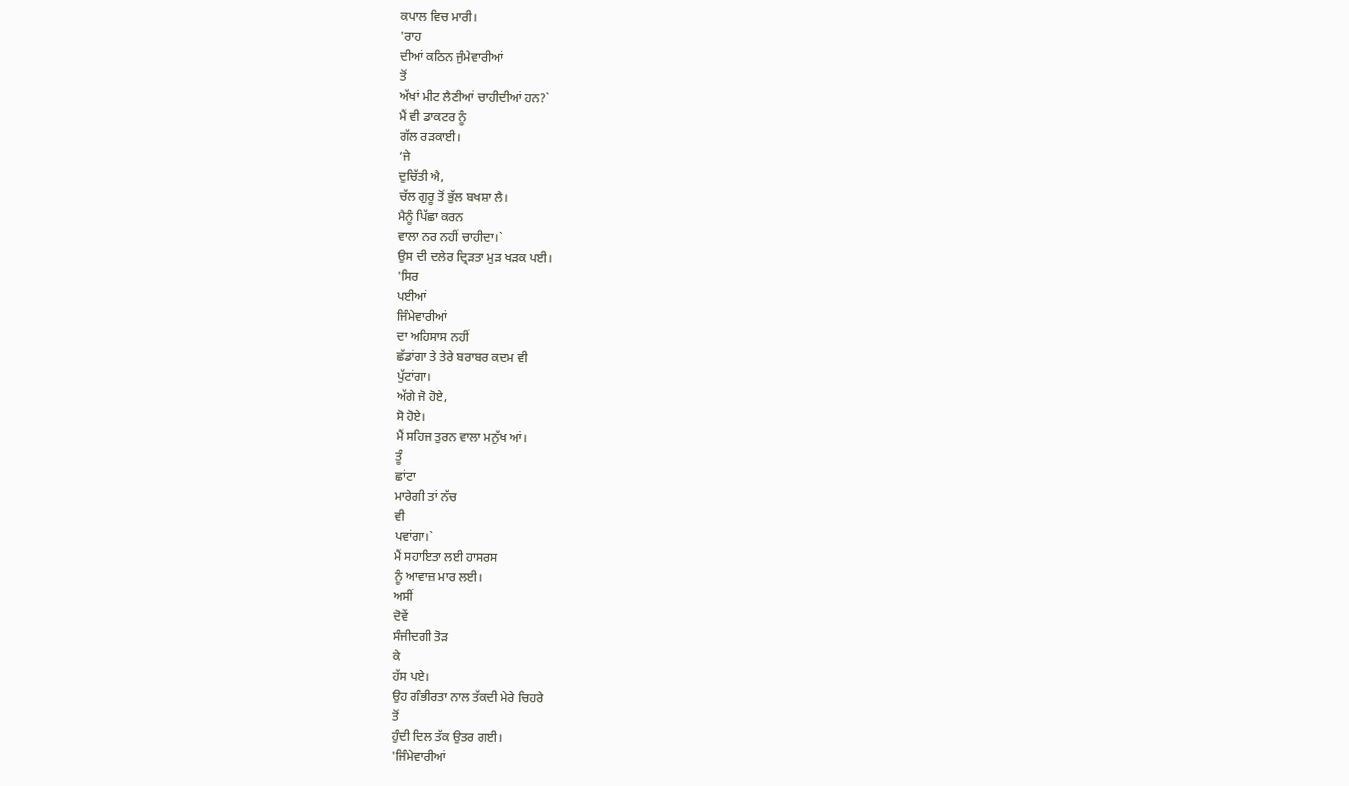ਕਪਾਲ ਵਿਚ ਮਾਰੀ।
'ਰਾਹ
ਦੀਆਂ ਕਠਿਨ ਜੁੰਮੇਵਾਰੀਆਂ
ਤੋਂ
ਅੱਖਾਂ ਮੀਟ ਲੈਣੀਆਂ ਚਾਹੀਦੀਆਂ ਹਨ?`
ਮੈਂ ਵੀ ਡਾਕਟਰ ਨੂੰ
ਗੱਲ ਰੜਕਾਈ।
‘ਜੇ
ਦੁਚਿੱਤੀ ਐ,
ਚੱਲ ਗੁਰੂ ਤੋਂ ਭੁੱਲ ਬਖਸ਼ਾ ਲੈ।
ਮੈਨੂੰ ਪਿੱਛਾ ਕਰਨ
ਵਾਲਾ ਨਰ ਨਹੀਂ ਚਾਹੀਦਾ।`
ਉਸ ਦੀ ਦਲੇਰ ਦ੍ਰਿੜਤਾ ਮੁੜ ਖੜਕ ਪਈ।
'ਸਿਰ
ਪਈਆਂ
ਜਿੰਮੇਵਾਰੀਆਂ
ਦਾ ਅਹਿਸਾਸ ਨਹੀਂ
ਛੱਡਾਂਗਾ ਤੇ ਤੇਰੇ ਬਰਾਬਰ ਕਦਮ ਵੀ
ਪੁੱਟਾਂਗਾ।
ਅੱਗੇ ਜੋ ਹੋਏ,
ਸੋ ਹੋਏ।
ਮੈਂ ਸਹਿਜ ਤੁਰਨ ਵਾਲਾ ਮਨੁੱਖ ਆਂ।
ਤੂੰ
ਛਾਂਟਾ
ਮਾਰੇਗੀ ਤਾਂ ਨੱਚ
ਵੀ
ਪਵਾਂਗਾ।`
ਮੈਂ ਸਹਾਇਤਾ ਲਈ ਹਾਸਰਸ
ਨੂੰ ਆਵਾਜ਼ ਮਾਰ ਲਈ।
ਅਸੀਂ
ਦੋਵੇਂ
ਸੰਜੀਦਗੀ ਤੋੜ
ਕੇ
ਹੱਸ ਪਏ।
ਉਹ ਗੰਭੀਰਤਾ ਨਾਲ ਤੱਕਦੀ ਮੇਰੇ ਚਿਹਰੇ
ਤੋਂ
ਹੁੰਦੀ ਦਿਲ ਤੱਕ ਉਤਰ ਗਈ।
'ਜਿੰਮੇਵਾਰੀਆਂ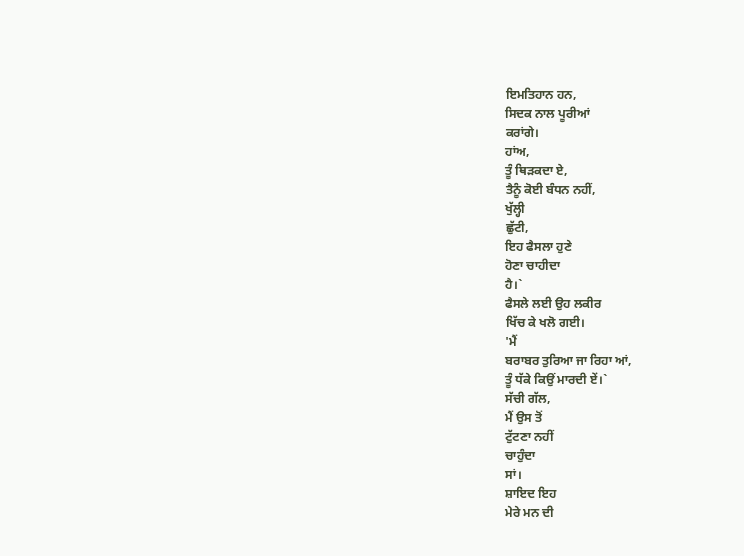ਇਮਤਿਹਾਨ ਹਨ,
ਸਿਦਕ ਨਾਲ ਪੂਰੀਆਂ
ਕਰਾਂਗੇ।
ਹਾਂਅ,
ਤੂੰ ਥਿੜਕਦਾ ਏ,
ਤੈਨੂੰ ਕੋਈ ਬੰਧਨ ਨਹੀਂ,
ਖੁੱਲ੍ਹੀ
ਛੁੱਟੀ,
ਇਹ ਫੈਸਲਾ ਹੁਣੇ
ਹੋਣਾ ਚਾਹੀਦਾ
ਹੈ।`
ਫੈਸਲੇ ਲਈ ਉਹ ਲਕੀਰ
ਖਿੱਚ ਕੇ ਖਲੋ ਗਈ।
'ਮੈਂ
ਬਰਾਬਰ ਤੁਰਿਆ ਜਾ ਰਿਹਾ ਆਂ,
ਤੂੰ ਧੱਕੇ ਕਿਉਂ ਮਾਰਦੀ ਏਂ।`
ਸੱਚੀ ਗੱਲ,
ਮੈਂ ਉਸ ਤੋਂ
ਟੁੱਟਣਾ ਨਹੀਂ
ਚਾਹੁੰਦਾ
ਸਾਂ।
ਸ਼ਾਇਦ ਇਹ
ਮੇਰੇ ਮਨ ਦੀ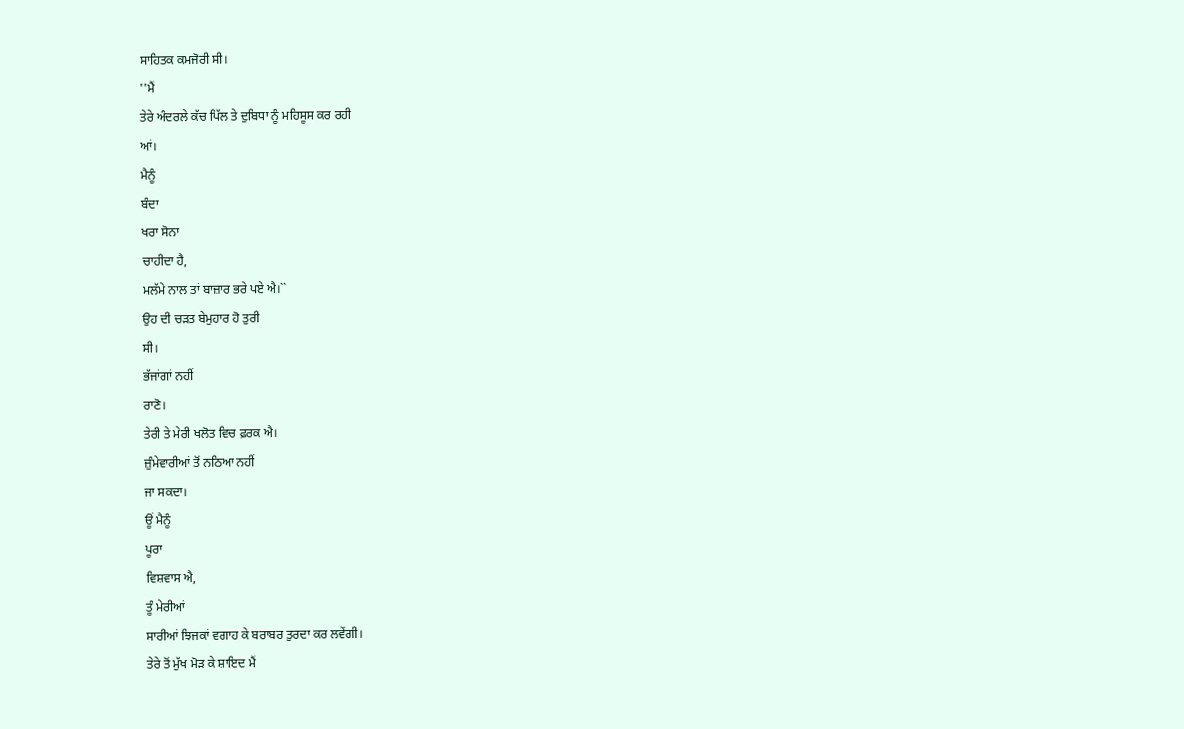ਸਾਹਿਤਕ ਕਮਜੋਰੀ ਸੀ।
''ਮੈਂ
ਤੇਰੇ ਅੰਦਰਲੇ ਕੱਚ ਪਿੱਲ ਤੇ ਦੁਬਿਧਾ ਨੂੰ ਮਹਿਸੂਸ ਕਰ ਰਹੀ
ਆਂ।
ਮੈਨੂੰ
ਬੰਦਾ
ਖਰਾ ਸੋਨਾ
ਚਾਹੀਦਾ ਹੈ,
ਮਲੱਮੇ ਨਾਲ ਤਾਂ ਬਾਜ਼ਾਰ ਭਰੇ ਪਏ ਐ।``
ਉਹ ਦੀ ਚੜਤ ਬੇਮੁਹਾਰ ਹੋ ਤੁਰੀ
ਸੀ।
ਭੱਜਾਂਗਾਂ ਨਹੀਂ
ਰਾਣੋ।
ਤੇਰੀ ਤੇ ਮੇਰੀ ਖਲੋਤ ਵਿਚ ਫ਼ਰਕ ਐ।
ਜ਼ੁੰਮੇਵਾਰੀਆਂ ਤੋਂ ਨਠਿਆ ਨਹੀਂ
ਜਾ ਸਕਦਾ।
ਊਂ ਮੈਨੂੰ
ਪੂਰਾ
ਵਿਸ਼ਵਾਸ ਐ,
ਤੂੰ ਮੇਰੀਆਂ
ਸਾਰੀਆਂ ਝਿਜਕਾਂ ਵਗਾਹ ਕੇ ਬਰਾਬਰ ਤੁਰਦਾ ਕਰ ਲਵੇਂਗੀ।
ਤੇਰੇ ਤੋਂ ਮੁੱਖ ਮੋੜ ਕੇ ਸ਼ਾਇਦ ਮੈਂ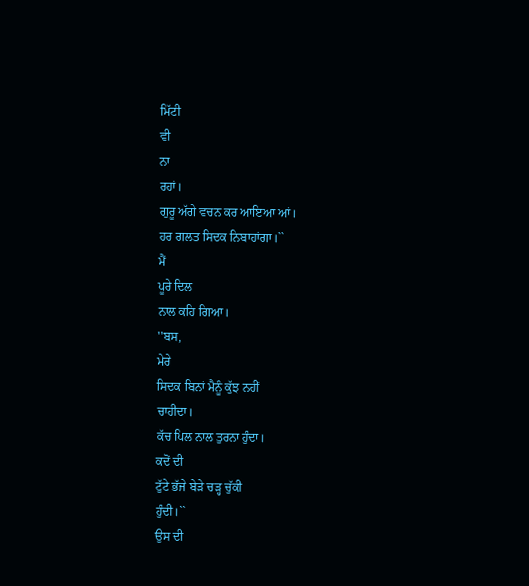ਮਿੱਟੀ
ਵੀ
ਨਾ
ਰਹਾਂ।
ਗੁਰੂ ਅੱਗੇ ਵਚਨ ਕਰ ਆਇਆ ਆਂ।
ਹਰ ਗਲਤ ਸਿਦਕ ਨਿਬਾਹਾਂਗਾ।``
ਮੈਂ
ਪੂਰੇ ਦਿਲ
ਨਾਲ ਕਹਿ ਗਿਆ।
''ਬਸ,
ਮੇਰੇ
ਸਿਦਕ ਬਿਨਾਂ ਮੈਨੂੰ ਕੁੱਝ ਨਹੀਂ
ਚਾਹੀਦਾ।
ਕੱਚ ਪਿਲ ਨਾਲ ਤੁਰਨਾ ਹੁੰਦਾ।
ਕਦੋਂ ਦੀ
ਟੁੱਟੇ ਭੱਜੇ ਬੇੜੇ ਚੜ੍ਹ ਚੁੱਕੀ
ਹੁੰਦੀ।``
ਉਸ ਦੀ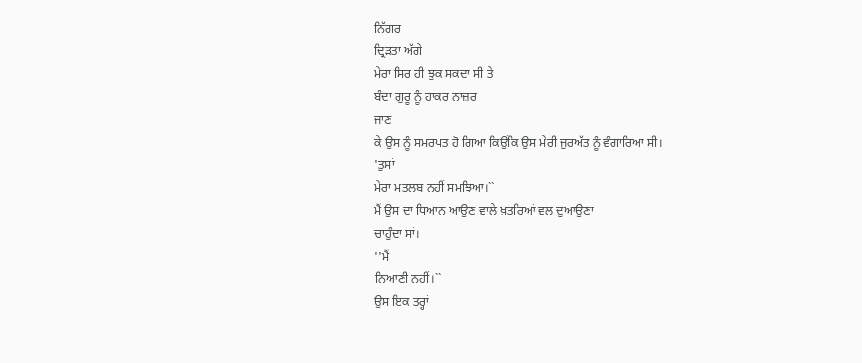ਨਿੱਗਰ
ਦ੍ਰਿੜਤਾ ਅੱਗੇ
ਮੇਰਾ ਸਿਰ ਹੀ ਝੁਕ ਸਕਦਾ ਸੀ ਤੇ
ਬੰਦਾ ਗੁਰੂ ਨੂੰ ਹਾਕਰ ਨਾਜ਼ਰ
ਜਾਣ
ਕੇ ਉਸ ਨੂੰ ਸਮਰਪਤ ਹੋ ਗਿਆ ਕਿਉਂਕਿ ਉਸ ਮੇਰੀ ਜੁਰਅੱਤ ਨੂੰ ਵੰਗਾਰਿਆ ਸੀ।
'ਤੁਸਾਂ
ਮੇਰਾ ਮਤਲਬ ਨਹੀਂ ਸਮਝਿਆ।``
ਮੈਂ ਉਸ ਦਾ ਧਿਆਨ ਆਉਣ ਵਾਲੇ ਖ਼ਤਰਿਆਂ ਵਲ ਦੁਆਉਣਾ
ਚਾਹੁੰਦਾ ਸਾਂ।
''ਮੈਂ
ਨਿਆਣੀ ਨਹੀਂ।``
ਉਸ ਇਕ ਤਰ੍ਹਾਂ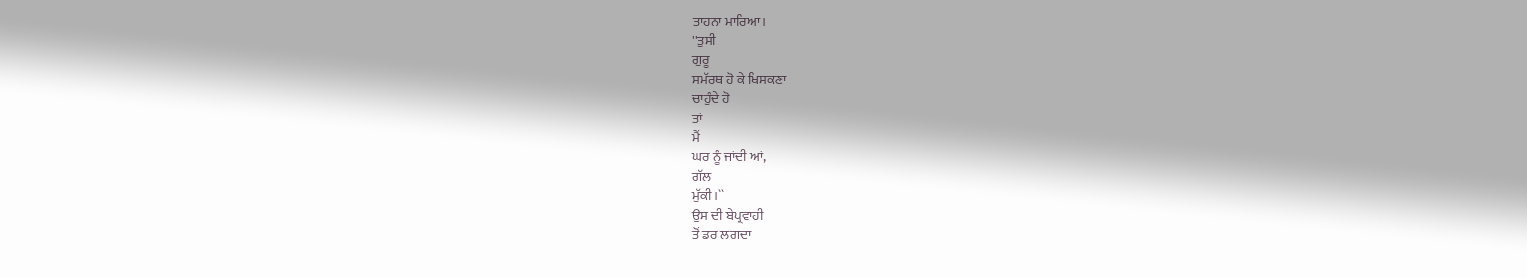ਤਾਹਨਾ ਮਾਰਿਆ।
''ਤੁਸੀ
ਗੁਰੂ
ਸਮੱਰਥ ਹੋ ਕੇ ਖਿਸਕਣਾ
ਚਾਹੁੰਦੇ ਹੋ
ਤਾਂ
ਮੈਂ
ਘਰ ਨੂੰ ਜਾਂਦੀ ਆਂ,
ਗੱਲ
ਮੁੱਕੀ।``
ਉਸ ਦੀ ਬੇਪ੍ਰਵਾਹੀ
ਤੋਂ ਡਰ ਲਗਦਾ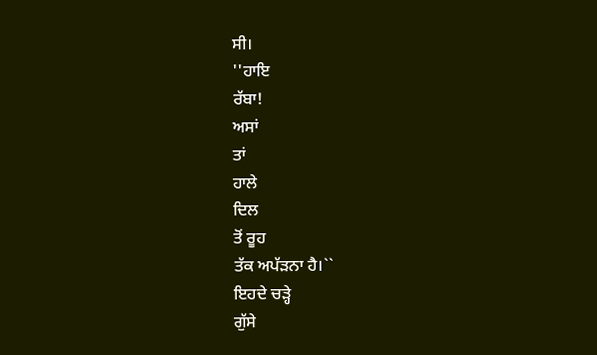ਸੀ।
''ਹਾਇ
ਰੱਬਾ!
ਅਸਾਂ
ਤਾਂ
ਹਾਲੇ
ਦਿਲ
ਤੋਂ ਰੂਹ
ਤੱਕ ਅਪੱੜਨਾ ਹੈ।``
ਇਹਦੇ ਚੜ੍ਹੇ
ਗੁੱਸੇ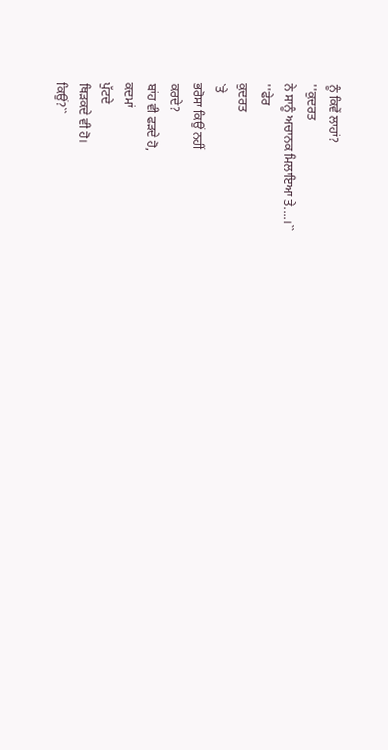ਨੂੰ ਕਿਵੇਂ ਲਾਹਾਂ?
''ਕੁਦਰਤ
ਨੇ ਸਾਨੂੰ ਅਚਾਨਕ ਮਿਲਾਇਆ ਤੇ....।``
''ਫੇਰ
ਕੁਦਰਤ
`ਤੇ
ਭਰੋਸਾ ਕਿਉਂ ਨਹੀਂ
ਕਰਦੇ?
ਬਾਂਹ ਵੀ ਫੜਦੇ ਹੋ,
ਕਦਮਾਂ
ਪੁੱਟਦੇ
ਥਿੜਕਦੇ ਵੀ ਹੋ।
ਕਿਉਂ?``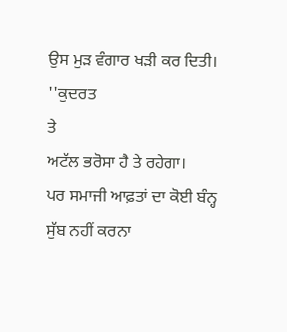ਉਸ ਮੁੜ ਵੰਗਾਰ ਖੜੀ ਕਰ ਦਿਤੀ।
''ਕੁਦਰਤ
ਤੇ
ਅਟੱਲ ਭਰੋਸਾ ਹੈ ਤੇ ਰਹੇਗਾ।
ਪਰ ਸਮਾਜੀ ਆਫ਼ਤਾਂ ਦਾ ਕੋਈ ਬੰਨ੍ਹ
ਸੁੱਬ ਨਹੀਂ ਕਰਨਾ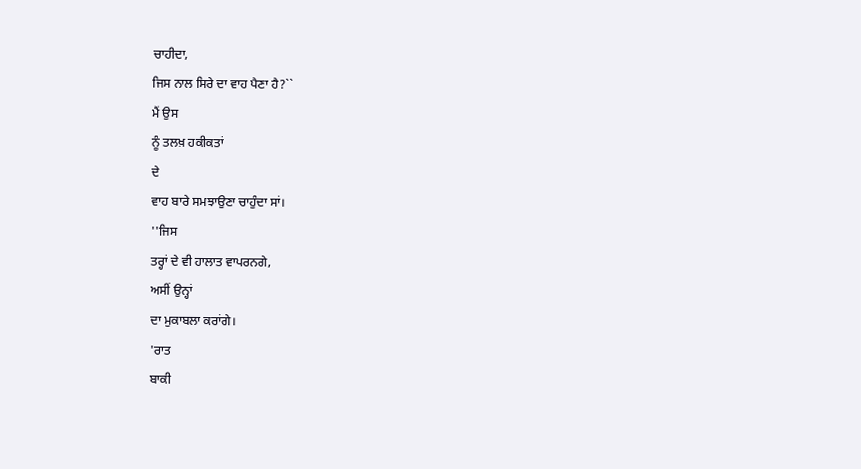ਚਾਹੀਦਾ,
ਜਿਸ ਨਾਲ ਸਿਰੇ ਦਾ ਵਾਹ ਪੈਣਾ ਹੈ?``
ਮੈਂ ਉਸ
ਨੂੰ ਤਲਖ਼ ਹਕੀਕਤਾਂ
ਦੇ
ਵਾਹ ਬਾਰੇ ਸਮਝਾਉਣਾ ਚਾਹੁੰਦਾ ਸਾਂ।
''ਜਿਸ
ਤਰ੍ਹਾਂ ਦੇ ਵੀ ਹਾਲਾਤ ਵਾਪਰਨਗੇ,
ਅਸੀਂ ਉਨ੍ਹਾਂ
ਦਾ ਮੁਕਾਬਲਾ ਕਰਾਂਗੇ।
'ਰਾਤ
ਬਾਕੀ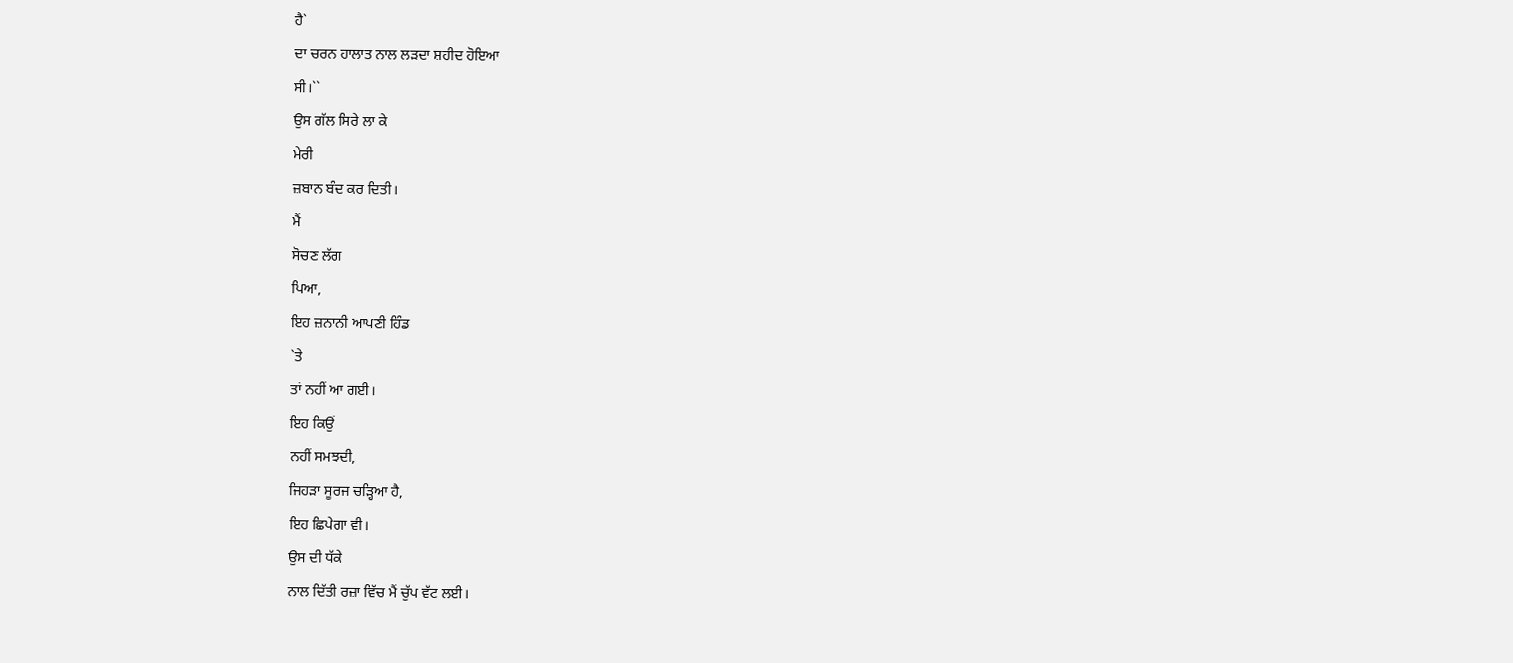ਹੈ`
ਦਾ ਚਰਨ ਹਾਲਾਤ ਨਾਲ ਲੜਦਾ ਸ਼ਹੀਦ ਹੋਇਆ
ਸੀ।``
ਉਸ ਗੱਲ ਸਿਰੇ ਲਾ ਕੇ
ਮੇਰੀ
ਜ਼ਬਾਨ ਬੰਦ ਕਰ ਦਿਤੀ।
ਮੈਂ
ਸੋਚਣ ਲੱਗ
ਪਿਆ,
ਇਹ ਜ਼ਨਾਨੀ ਆਪਣੀ ਹਿੰਡ
`ਤੇ
ਤਾਂ ਨਹੀਂ ਆ ਗਈ।
ਇਹ ਕਿਉਂ
ਨਹੀਂ ਸਮਝਦੀ,
ਜਿਹੜਾ ਸੂਰਜ ਚੜ੍ਹਿਆ ਹੈ,
ਇਹ ਛਿਪੇਗਾ ਵੀ।
ਉਸ ਦੀ ਧੱਕੇ
ਨਾਲ ਦਿੱਤੀ ਰਜ਼ਾ ਵਿੱਚ ਮੈਂ ਚੁੱਪ ਵੱਟ ਲਈ।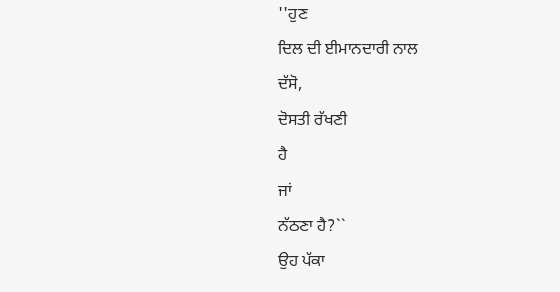''ਹੁਣ
ਦਿਲ ਦੀ ਈਮਾਨਦਾਰੀ ਨਾਲ
ਦੱਸੋ,
ਦੋਸਤੀ ਰੱਖਣੀ
ਹੈ
ਜਾਂ
ਨੱਠਣਾ ਹੈ?``
ਉਹ ਪੱਕਾ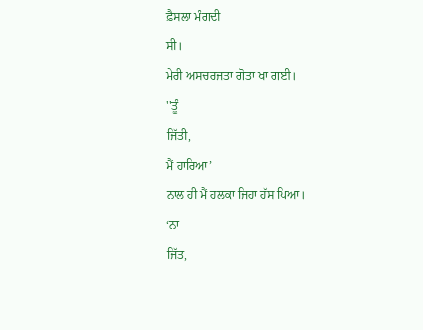ਫ਼ੈਸਲਾ ਮੰਗਦੀ
ਸੀ।
ਮੇਰੀ ਅਸਚਰਜਤਾ ਗੋਤਾ ਖਾ ਗਈ।
''ਤੂੰ
ਜਿੱਤੀ,
ਮੈਂ ਹਾਰਿਆ’
ਨਾਲ ਹੀ ਮੈਂ ਹਲਕਾ ਜਿਹਾ ਹੱਸ ਪਿਆ।
‘ਨਾ
ਜਿੱਤ,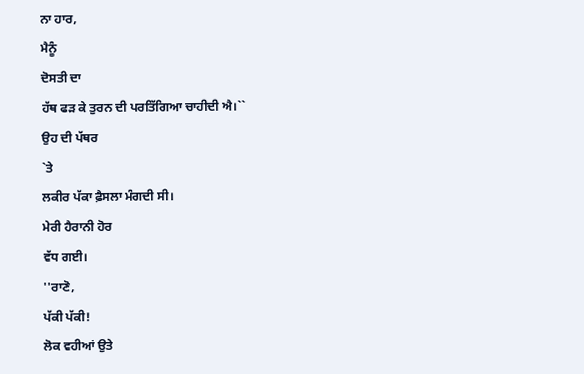ਨਾ ਹਾਰ,
ਮੈਨੂੰ
ਦੋਸਤੀ ਦਾ
ਹੱਥ ਫੜ ਕੇ ਤੁਰਨ ਦੀ ਪਰਤਿੱਗਿਆ ਚਾਹੀਦੀ ਐ।``
ਉਹ ਦੀ ਪੱਥਰ
`ਤੇ
ਲਕੀਰ ਪੱਕਾ ਫ਼ੈਸਲਾ ਮੰਗਦੀ ਸੀ।
ਮੇਰੀ ਹੈਰਾਨੀ ਹੋਰ
ਵੱਧ ਗਈ।
''ਰਾਣੋ,
ਪੱਕੀ ਪੱਕੀ!
ਲੋਕ ਵਹੀਆਂ ਉਤੇ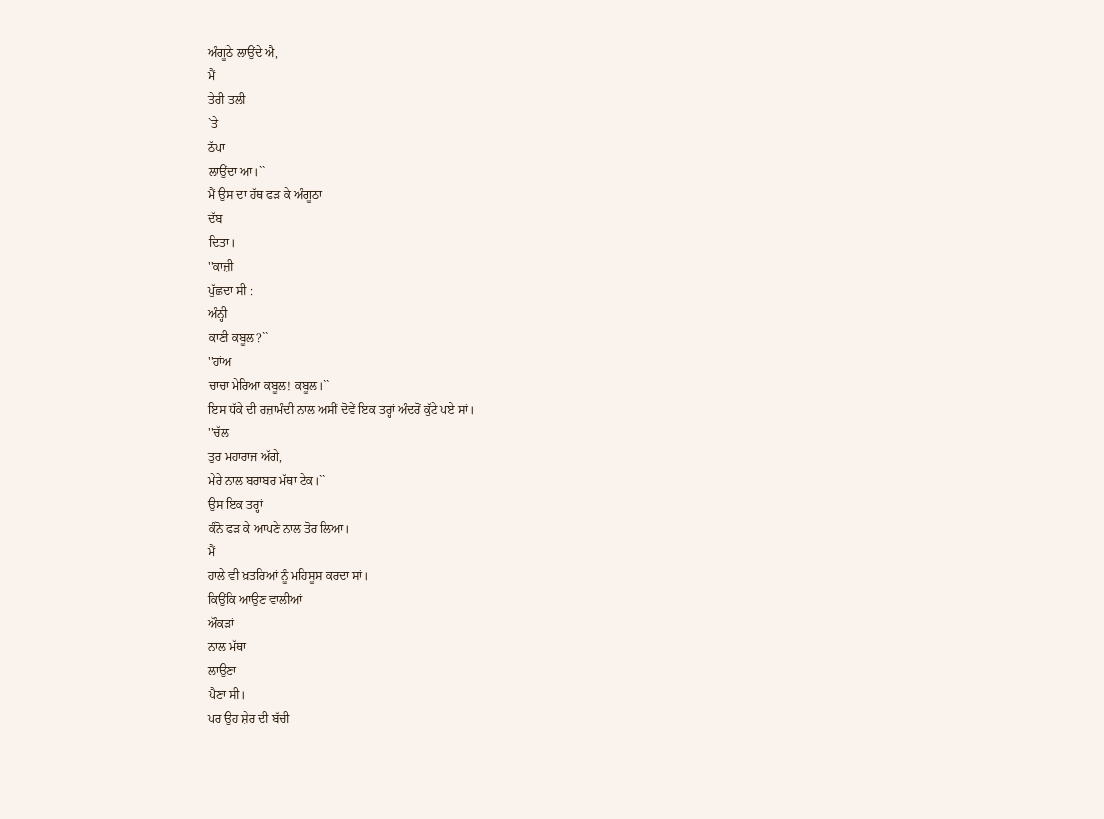ਅੰਗੂਠੇ ਲਾਉਂਦੇ ਐ,
ਮੈਂ
ਤੇਰੀ ਤਲੀ
`ਤੇ
ਠੱਪਾ
ਲਾਉਂਦਾ ਆ।``
ਮੈਂ ਉਸ ਦਾ ਹੱਥ ਫੜ ਕੇ ਅੰਗੂਠਾ
ਦੱਬ
ਦਿਤਾ।
''ਕਾਜ਼ੀ
ਪੁੱਛਦਾ ਸੀ :
ਅੰਨ੍ਹੀ
ਕਾਣੀ ਕਬੂਲ?``
''ਹਾਂਅ
ਚਾਚਾ ਮੇਰਿਆ ਕਬੂਲ! ਕਬੂਲ।``
ਇਸ ਧੱਕੇ ਦੀ ਰਜ਼ਾਮੰਦੀ ਨਾਲ ਅਸੀਂ ਦੋਵੇਂ ਇਕ ਤਰ੍ਹਾਂ ਅੰਦਰੋਂ ਕੁੱਟੇ ਪਏ ਸਾਂ।
''ਚੱਲ
ਤੁਰ ਮਹਾਰਾਜ ਅੱਗੇ,
ਮੇਰੇ ਨਾਲ ਬਰਾਬਰ ਮੱਥਾ ਟੇਕ।``
ਉਸ ਇਕ ਤਰ੍ਹਾਂ
ਕੰਨੋ ਫੜ ਕੇ ਆਪਣੇ ਨਾਲ ਤੋਰ ਲਿਆ।
ਮੈਂ
ਹਾਲੇ ਵੀ ਖ਼ਤਰਿਆਂ ਨੂੰ ਮਹਿਸੂਸ ਕਰਦਾ ਸਾਂ।
ਕਿਉਂਕਿ ਆਉਣ ਵਾਲੀਆਂ
ਔਕੜਾਂ
ਨਾਲ ਮੱਥਾ
ਲਾਉਣਾ
ਪੈਣਾ ਸੀ।
ਪਰ ਉਹ ਸ਼ੇਰ ਦੀ ਬੱਚੀ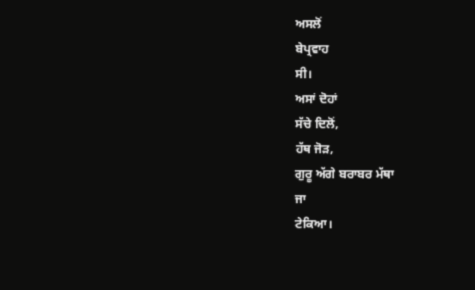ਅਸਲੋਂ
ਬੇਪ੍ਰਵਾਹ
ਸੀ।
ਅਸਾਂ ਦੋਹਾਂ
ਸੱਚੇ ਦਿਲੋਂ,
ਹੱਥ ਜੋੜ,
ਗੁਰੂ ਅੱਗੇ ਬਰਾਬਰ ਮੱਥਾ
ਜਾ
ਟੇਕਿਆ।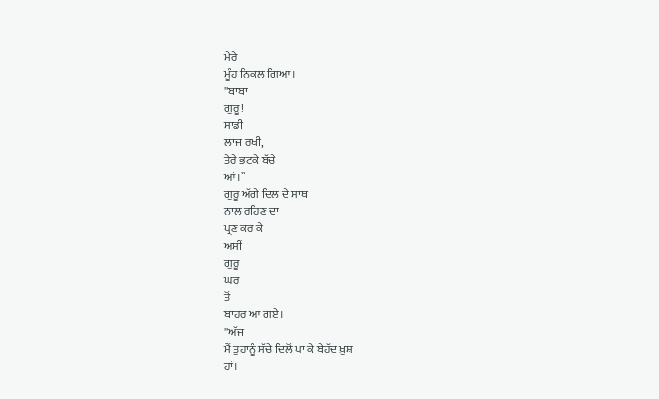ਮੇਰੇ
ਮੂੰਹ ਨਿਕਲ ਗਿਆ।
''ਬਾਬਾ
ਗੁਰੂ!
ਸਾਡੀ
ਲਾਜ ਰਖੀ,
ਤੇਰੇ ਭਟਕੇ ਬੱਚੇ
ਆਂ।``
ਗੁਰੂ ਅੱਗੇ ਦਿਲ ਦੇ ਸਾਥ
ਨਾਲ ਰਹਿਣ ਦਾ
ਪ੍ਰਣ ਕਰ ਕੇ
ਅਸੀਂ
ਗੁਰੂ
ਘਰ
ਤੋਂ
ਬਾਹਰ ਆ ਗਏ।
''ਅੱਜ
ਮੈਂ ਤੁਹਾਨੂੰ ਸੱਚੇ ਦਿਲੋਂ ਪਾ ਕੇ ਬੇਹੱਦ ਖ਼ੁਸ਼
ਹਾਂ।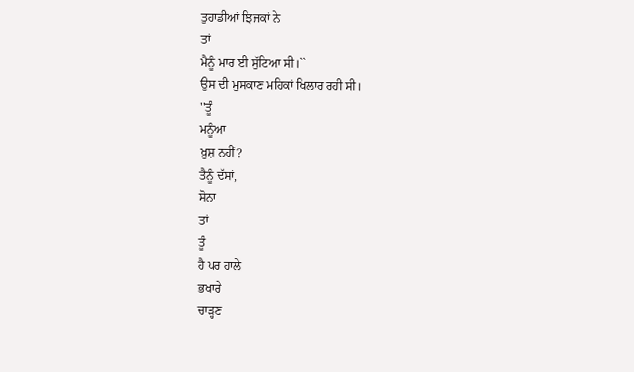ਤੁਹਾਡੀਆਂ ਝਿਜਕਾਂ ਨੇ
ਤਾਂ
ਮੈਨੂੰ ਮਾਰ ਈ ਸੁੱਟਿਆ ਸੀ।``
ਉਸ ਦੀ ਮੁਸਕਾਣ ਮਹਿਕਾਂ ਖਿਲਾਰ ਰਹੀ ਸੀ।
''ਤੂੰ
ਮਨੂੰਆ
ਖ਼ੁਸ਼ ਨਹੀਂ?
ਤੈਨੂੰ ਦੱਸਾਂ,
ਸੋਨਾ
ਤਾਂ
ਤੂੰ
ਹੈ ਪਰ ਹਾਲੇ
ਭਖਾਰੇ
ਚਾੜ੍ਹਣ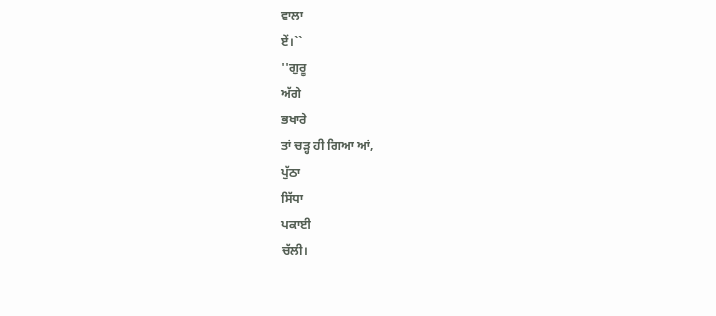ਵਾਲਾ
ਏਂ।``
''ਗੁਰੂ
ਅੱਗੇ
ਭਖਾਰੇ
ਤਾਂ ਚੜ੍ਹ ਹੀ ਗਿਆ ਆਂ,
ਪੁੱਠਾ
ਸਿੱਧਾ
ਪਕਾਈ
ਚੱਲੀ।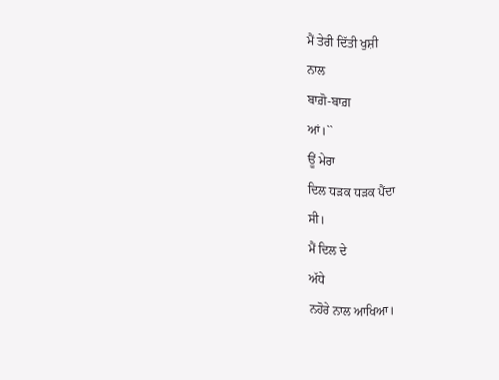ਮੈਂ ਤੇਰੀ ਦਿੱਤੀ ਖੁਸ਼ੀ
ਨਾਲ
ਬਾਗ਼ੋ-ਬਾਗ਼
ਆਂ।``
ਊਂ ਮੇਰਾ
ਦਿਲ ਧੜਕ ਧੜਕ ਪੈਂਦਾ
ਸੀ।
ਮੈਂ ਦਿਲ ਦੇ
ਅੱਧੇ
ਨਹੋਰੇ ਨਾਲ ਆਖਿਆ।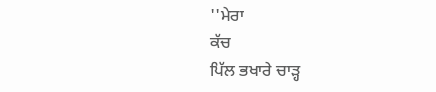''ਮੇਰਾ
ਕੱਚ
ਪਿੱਲ ਭਖਾਰੇ ਚਾੜ੍ਹ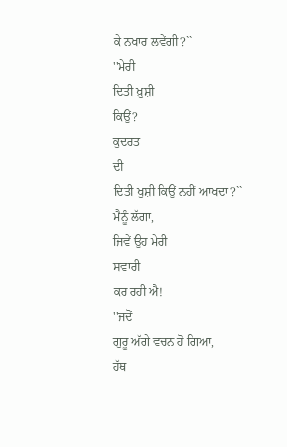ਕੇ ਨਖਾਰ ਲਵੇਂਗੀ?``
''ਮੇਰੀ
ਦਿਤੀ ਖ਼ੁਸ਼ੀ
ਕਿਉਂ?
ਕੁਦਰਤ
ਦੀ
ਦਿਤੀ ਖੁਸ਼ੀ ਕਿਉਂ ਨਹੀਂ ਆਖਦਾ?``
ਮੈਨੂੰ ਲੱਗਾ,
ਜਿਵੇਂ ਉਹ ਮੇਰੀ
ਸਵਾਰੀ
ਕਰ ਰਹੀ ਐ!
''ਜਦੋਂ
ਗੁਰੂ ਅੱਗੇ ਵਚਨ ਹੋ ਗਿਆ,
ਹੱਥ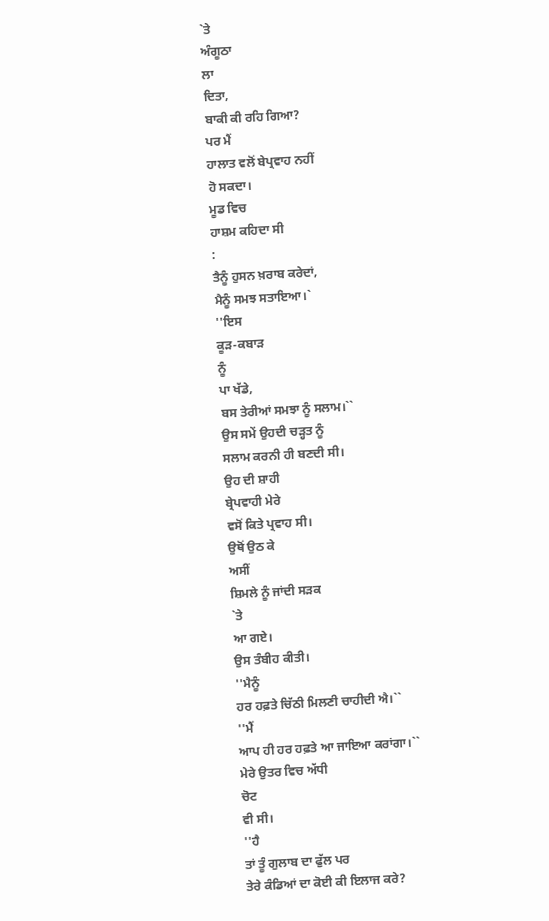`ਤੇ
ਅੰਗੂਠਾ
ਲਾ
ਦਿਤਾ,
ਬਾਕੀ ਕੀ ਰਹਿ ਗਿਆ?
ਪਰ ਮੈਂ
ਹਾਲਾਤ ਵਲੋਂ ਬੇਪ੍ਰਵਾਹ ਨਹੀਂ
ਹੋ ਸਕਦਾ।
ਮੂਡ ਵਿਚ
ਹਾਸ਼ਮ ਕਹਿਦਾ ਸੀ
:
ਤੈਨੂੰ ਹੁਸਨ ਖ਼ਰਾਬ ਕਰੇਦਾਂ,
ਮੈਨੂੰ ਸਮਝ ਸਤਾਇਆ।`
''ਇਸ
ਕੂੜ-ਕਬਾੜ
ਨੂੰ
ਪਾ ਖੱਡੇ,
ਬਸ ਤੇਰੀਆਂ ਸਮਝਾ ਨੂੰ ਸਲਾਮ।``
ਉਸ ਸਮੇਂ ਉਹਦੀ ਚੜ੍ਹਤ ਨੂੰ
ਸਲਾਮ ਕਰਨੀ ਹੀ ਬਣਦੀ ਸੀ।
ਉਹ ਦੀ ਸ਼ਾਹੀ
ਬ੍ਰੇਪਵਾਹੀ ਮੇਰੇ
ਵਸੋਂ ਕਿਤੇ ਪ੍ਰਵਾਹ ਸੀ।
ਉਥੋਂ ਉਠ ਕੇ
ਅਸੀਂ
ਸ਼ਿਮਲੇ ਨੂੰ ਜਾਂਦੀ ਸੜਕ
`ਤੇ
ਆ ਗਏ।
ਉਸ ਤੰਬੀਹ ਕੀਤੀ।
''ਮੈਨੂੰ
ਹਰ ਹਫ਼ਤੇ ਚਿੱਠੀ ਮਿਲਣੀ ਚਾਹੀਦੀ ਐ।``
''ਮੈਂ
ਆਪ ਹੀ ਹਰ ਹਫ਼ਤੇ ਆ ਜਾਇਆ ਕਰਾਂਗਾ।``
ਮੇਰੇ ਉਤਰ ਵਿਚ ਅੱਧੀ
ਚੋਟ
ਵੀ ਸੀ।
''ਹੈ
ਤਾਂ ਤੂੰ ਗੁਲਾਬ ਦਾ ਫੁੱਲ ਪਰ
ਤੇਰੇ ਕੰਡਿਆਂ ਦਾ ਕੋਈ ਕੀ ਇਲਾਜ ਕਰੇ?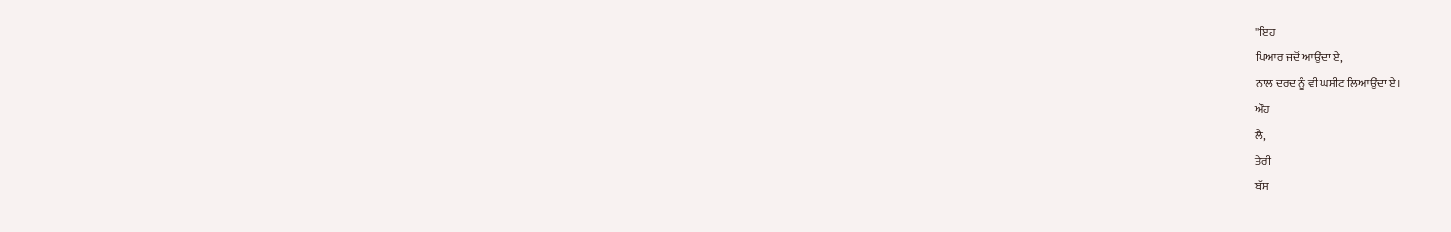''ਇਹ
ਪਿਆਰ ਜਦੋਂ ਆਉਂਦਾ ਏ,
ਨਾਲ ਦਰਦ ਨੂੰ ਵੀ ਘਸੀਟ ਲਿਆਉਂਦਾ ਏ।
ਔਹ
ਲੈ,
ਤੇਰੀ
ਬੱਸ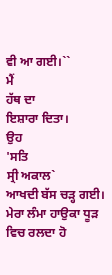ਵੀ ਆ ਗਈ।``
ਮੈਂ
ਹੱਥ ਦਾ
ਇਸ਼ਾਰਾ ਦਿਤਾ।
ਉਹ
'ਸਤਿ
ਸ੍ਰੀ ਅਕਾਲ`
ਆਖਦੀ ਬੱਸ ਚੜ੍ਹ ਗਈ।
ਮੇਰਾ ਲੰਮਾ ਹਾਉਕਾ ਧੂੜ ਵਿਚ ਰਲਦਾ ਹੋ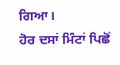ਗਿਆ।
ਹੋਰ ਦਸਾਂ ਮਿੰਟਾਂ ਪਿਛੋਂ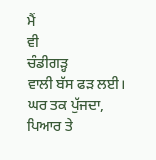ਮੈਂ
ਵੀ
ਚੰਡੀਗੜ੍ਹ
ਵਾਲੀ ਬੱਸ ਫੜ ਲਈ।
ਘਰ ਤਕ ਪੁੱਜਦਾ,
ਪਿਆਰ ਤੇ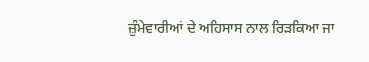ਜ਼ੁੰਮੇਵਾਰੀਆਂ ਦੇ ਅਹਿਸਾਸ ਨਾਲ ਰਿੜਕਿਆ ਜਾ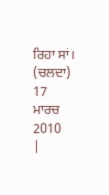ਰਿਹਾ ਸਾਂ।
(ਚਲਦਾ)
17
ਮਾਰਚ
2010
|